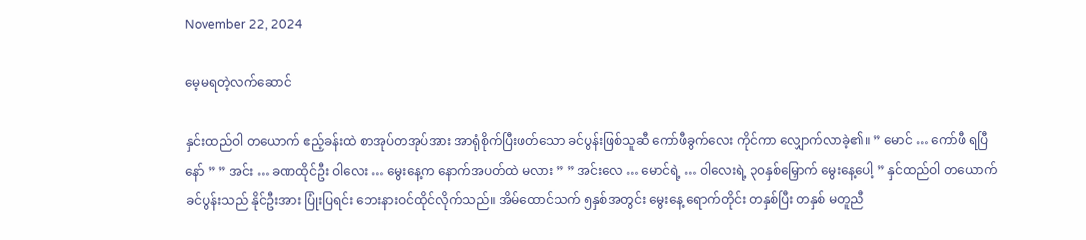November 22, 2024

မေ့မရတဲ့လက်ဆောင်

နှင်းထည်ဝါ တယောက် ဧည့်ခန်းထဲ စာအုပ်တအုပ်အား အာရုံစိုက်ပြီးဖတ်သော ခင်ပွန်းဖြစ်သူဆီ ကော်ဖီခွက်လေး ကိုင်ကာ လျှောက်လာခဲ့၏။ ” မောင် … ကော်ဖီ ရပြီနော် ” ” အင်း … ခဏထိုင်ဦး ဝါလေး … မွေးနေ့က နောက်အပတ်ထဲ မလား ” ” အင်းလေ … မောင်ရဲ့ … ဝါလေးရဲ့ ၃၀နှစ်မြှောက် မွေးနေ့ပေါ့ ” နှင်ထည်ဝါ တယောက် ခင်ပွန်းသည် နိုင်ဦးအား ပြုံးပြရင်း ဘေးနားဝင်ထိုင်လိုက်သည်။ အိမ်ထောင်သက် ၅နှစ်အတွင်း မွေးနေ့ ရောက်တိုင်း တနှစ်ပြီး တနှစ် မတူညီ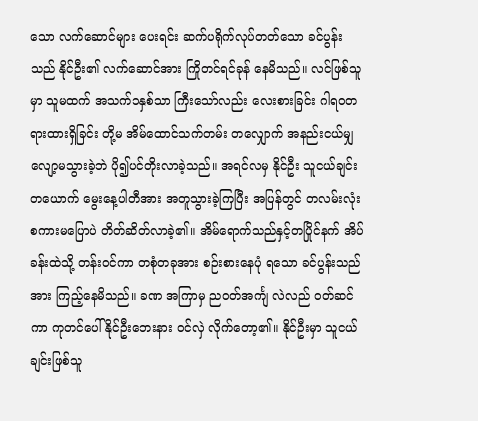သော လက်ဆောင်များ ပေးရင်း ဆက်ပရိုက်လုပ်တတ်သော ခင်ပွန်းသည် နိုင်ဦး၏ လက်ဆောင်အား ကြိုတင်ရင်ခုန် နေမိသည်။ လင်ဖြစ်သူမှာ သူမထက် အသက်၁နှစ်သာ ကြီးသော်လည်း လေးစားခြင်း ဂါရဝတရားထားရှိခြင်း တို့မ အိမ်ထောင်သက်တမ်း တလျှောက် အနည်းငယ်မျှလျော့မသွားခဲ့ဘဲ ပို၍ပင်တိုးလာခဲ့သည်။ အရင်လမှ နိုင်ဦး သူငယ်ချင်းတယောက် မွေးနေ့ပါတီအား အတူသွားခဲ့ကြပြီး အပြန်တွင် တလမ်းလုံး စကားမပြောပဲ တိတ်ဆိတ်လာခဲ့၏။ အိမ်ရောက်သည်နှင့်တပြိုင်နက် အိပ်ခန်းထဲသို့ တန်းဝင်ကာ တစုံတခုအား စဉ်းစားနေပုံ ရသော ခင်ပွန်းသည်အား ကြည့်နေမိသည်။ ခဏ အကြာမှ ညဝတ်အင်္ကျ လဲလည် ဝတ်ဆင်ကာ ကုတင်ပေါ် နိုင်ဦးဘေးနား ဝင်လှဲ လိုက်တော့၏။ နိုင်ဦးမှာ သူငယ်ချင်းဖြစ်သူ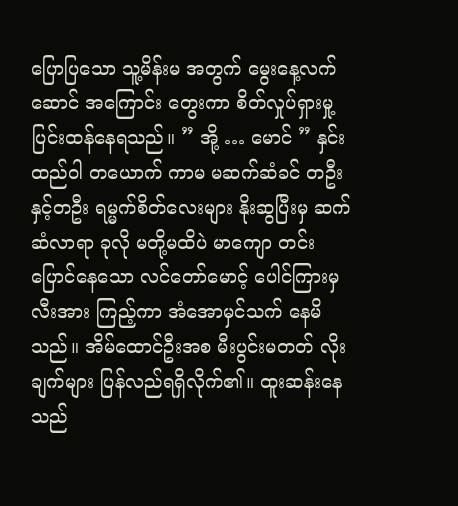ပြောပြသော သူ့မိန်းမ အတွက် မွေးနေ့လက်ဆောင် အကြောင်း တွေးကာ စိတ်လှုပ်ရှားမှု့ ပြင်းထန်နေရသည်။ ” အို့ … မောင် ” နှင်းထည်ဝါ တယောက် ကာမ မဆက်ဆံခင် တဦးနှင့်တဦး ရမ္မက်စိတ်လေးများ နိုးဆွပြီးမှ ဆက်ဆံလာရာ ခုလို မတို့မထိပဲ မာကျော တင်းပြောင်နေသော လင်တော်မောင့် ပေါင်ကြားမှ လီးအား ကြည့်ကာ အံအောမှင်သက် နေမိသည်။ အိမ်ထောင်ဦးအစ မီးပွင်းမတတ် လိုးချက်များ ပြန်လည်ရရှိလိုက်၏။ ထူးဆန်းနေသည်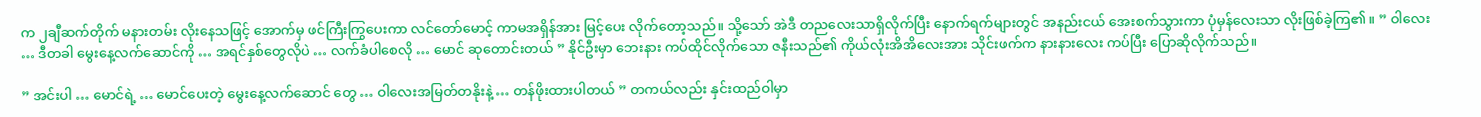က ၂ချီဆက်တိုက် မနားတမ်း လိုးနေသဖြင့် အောက်မှ ဖင်ကြီးကြွပေးကာ လင်တော်မောင့် ကာမအရှိန်အား မြင့်ပေး လိုက်တော့သည်။ သို့သော် အဲဒီ တညလေးသာရှိလိုက်ပြီး နောက်ရက်များတွင် အနည်းငယ် အေးစက်သွားကာ ပုံမှန်လေးသာ လိုးဖြစ်ခဲ့ကြ၏။ ” ဝါလေး … ဒီတခါ မွေးနေ့လက်ဆောင်ကို … အရင်နှစ်တွေလိုပဲ … လက်ခံပါစေလို … မောင် ဆုတောင်းတယ် ” နိုင်ဦးမှာ ဘေးနား ကပ်ထိုင်လိုက်သော ဇနီးသည်၏ ကိုယ်လုံးအိအိလေးအား သိုင်းဖက်က နားနားလေး ကပ်ပြီး ပြောဆိုလိုက်သည်။

” အင်းပါ … မောင်ရဲ့ … မောင်ပေးတဲ့ မွေးနေ့လက်ဆောင် တွေ … ဝါလေးအမြတ်တနိုးနဲ့ … တန်ဖိုးထားပါတယ် ” တကယ်လည်း နှင်းထည်ဝါမှာ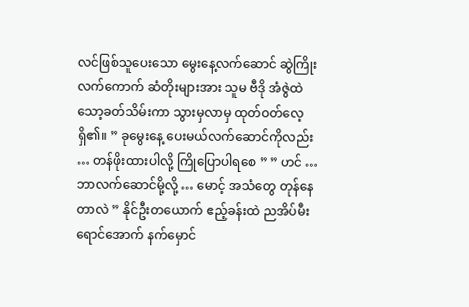လင်ဖြစ်သူပေးသော မွေးနေ့လက်ဆောင် ဆွဲကြိုး လက်ကောက် ဆံတိုးများအား သူမ ဗီဒို အံဇွဲထဲ သော့ခတ်သိမ်းကာ သွားမှလာမှ ထုတ်ဝတ်လေ့ရှိ၏။ ” ခုမွေးနေ့ ပေးမယ်လက်ဆောင်ကိုလည်း … တန်ဖိုးထားပါလို့ ကြိုပြောပါရစေ ” ” ဟင် … ဘာလက်ဆောင်မို့လို့ … မောင့် အသံတွေ တုန်နေတာလဲ ” နိုင်ဦးတယောက် ဧည့်ခန်းထဲ ညအိပ်မီးရောင်အောက် နက်မှောင်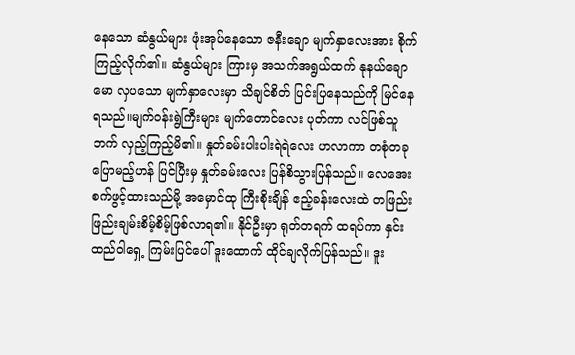နေသော ဆံနွယ်များ ဖုံးအုပ်နေသော ဇနီးချော မျက်နှာလေးအား စိုက်ကြည့်လိုက်၏။ ဆံနွယ်များ ကြားမှ အသက်အရွယ်ထက် နုနယ်ချောမော လှပသော မျက်နှာလေးမှာ သိချင်စိတ် ပြင်းပြနေသည်ကို မြင်နေရသည်။မျက်ဝန်းရွဲကြီးများ မျက်တောင်လေး ပုတ်ကာ လင်ဖြစ်သူဘက် လှည့်ကြည့်မိ၏။ နှုတ်ခမ်းပါးပါးရဲရဲလေး ဟလာကာ တစုံတခု ပြောမည့်ဟန် ပြင်ပြီးမှ နှုတ်ခမ်းလေး ပြန်စိသွားပြန်သည်။ လေအေးစက်ဖွင့်ထားသည်မို့ အမှောင်ထု ကြီးစိုးချိန် ဧည့်ခန်းလေးထဲ တဖြည်းဖြည်းချမ်းစိမ့်စိမ့်ဖြစ်လာရ၏။ နိုင်ဦးမှာ ရုတ်တရက် ထရပ်ကာ နှင်းထည်ဝါရှေ့ ကြမ်းပြင်ပေါ် ဒူးထောက် ထိုင်ချလိုက်ပြန်သည်။ ဒူး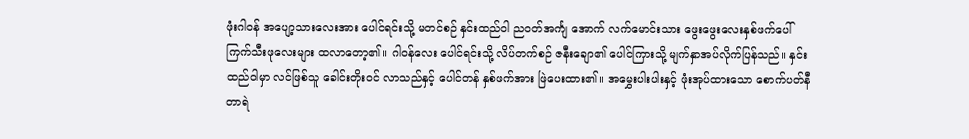ဖုံးဂါဝန် အပျော့သားလေးအား ပေါင်ရင်းသို့ မတင်စဉ် နှင်းထည်ဝါ ညဝတ်အင်္ကျ အောက် လက်မောင်းသား ဖွေးဖွေးလေးနှစ်ဖက်ပေါ် ကြက်သီးဖုလေးများ ထလာတော့၏။ ဂါဝန်လေး ပေါင်ရင်းသို့ လိပ်တက်စဉ် ဇနီးချော၏ ပေါင်ကြားသို့ မျက်နှာအပ်လိုက်ပြန်သည်။ နှင်းထည်ဝါမှာ လင်ဖြစ်သူ ခေါင်းတိုးဝင် လာသည်နှင့် ပေါင်တန် နှစ်ဖက်အား ဖြဲပေးထား၏။ အမွှေးပါးပါးနှင့် ဖုံးအုပ်ထားသော စောက်ပတ်နီတာရဲ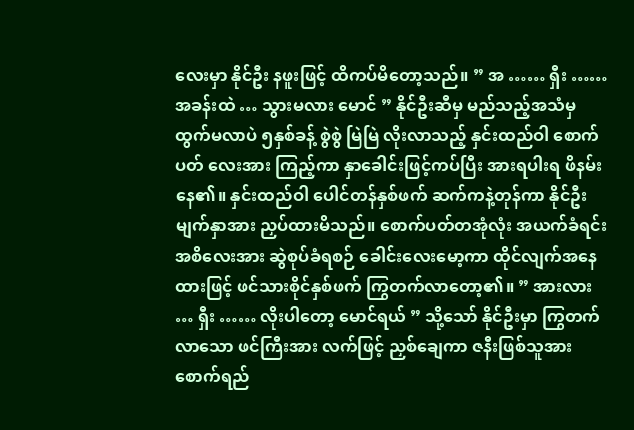လေးမှာ နိုင်ဦး နဖူးဖြင့် ထိကပ်မိတော့သည်။ ” အ …… ရှီး …… အခန်းထဲ … သွားမလား မောင် ” နိုင်ဦးဆီမှ မည်သည့်အသံမှ ထွက်မလာပဲ ၅နှစ်ခန့် စွဲစွဲ မြဲမြဲ လိုးလာသည့် နှင်းထည်ဝါ စောက်ပတ် လေးအား ကြည့်ကာ နှာခေါင်းဖြင့်ကပ်ပြီး အားရပါးရ ဖိနမ်းနေ၏။ နှင်းထည်ဝါ ပေါင်တန်နှစ်ဖက် ဆက်ကနဲ့တုန်ကာ နိုင်ဦး မျက်နှာအား ညှပ်ထားမိသည်။ စောက်ပတ်တအုံလုံး အယက်ခံရင်း အစိလေးအား ဆွဲစုပ်ခံရစဉ် ခေါင်းလေးမော့ကာ ထိုင်လျက်အနေထားဖြင့် ဖင်သားစိုင်နှစ်ဖက် ကြွတက်လာတော့၏။ ” အားလား … ရှီး …… လိုးပါတော့ မောင်ရယ် ” သို့သော် နိုင်ဦးမှာ ကြွတက်လာသော ဖင်ကြီးအား လက်ဖြင့် ညှစ်ချေကာ ဇနီးဖြစ်သူအား စောက်ရည်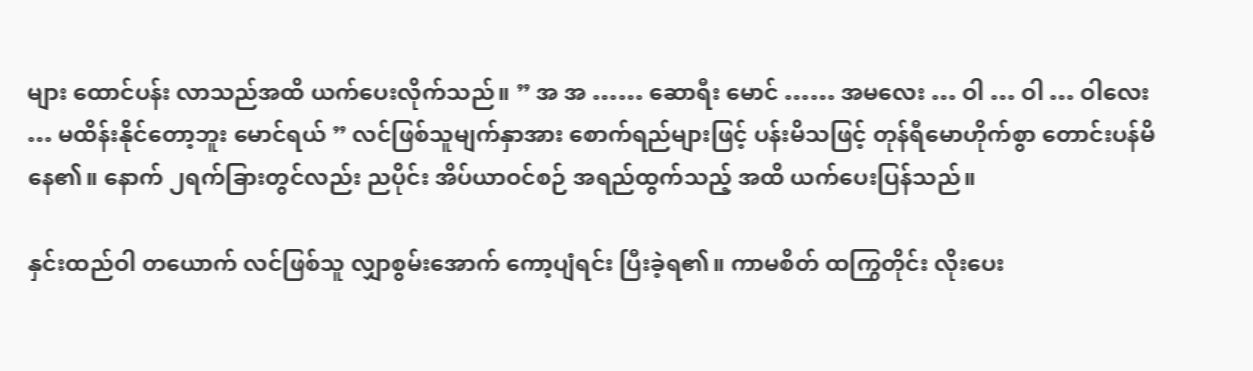များ ထောင်ပန်း လာသည်အထိ ယက်ပေးလိုက်သည်။ ” အ အ …… ဆောရီး မောင် …… အမလေး … ဝါ … ဝါ … ဝါလေး … မထိန်းနိုင်တော့ဘူး မောင်ရယ် ” လင်ဖြစ်သူမျက်နှာအား စောက်ရည်များဖြင့် ပန်းမိသဖြင့် တုန်ရီမောဟိုက်စွာ တောင်းပန်မိနေ၏။ နောက် ၂ရက်ခြားတွင်လည်း ညပိုင်း အိပ်ယာဝင်စဉ် အရည်ထွက်သည့် အထိ ယက်ပေးပြန်သည်။

နှင်းထည်ဝါ တယောက် လင်ဖြစ်သူ လျှာစွမ်းအောက် ကော့ပျံရင်း ပြီးခဲ့ရ၏။ ကာမစိတ် ထကြွတိုင်း လိုးပေး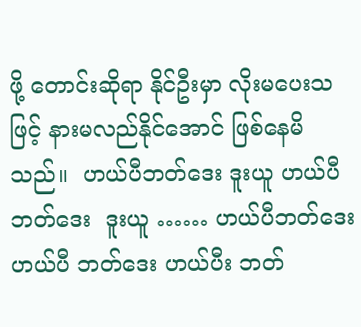ဖို့ တောင်းဆိုရာ နိုင်ဦးမှာ လိုးမပေးသဖြင့် နားမလည်နိုင်အောင် ဖြစ်နေမိသည်။  ဟယ်ပီဘတ်ဒေး ဒူးယူ ဟယ်ပီဘတ်ဒေး  ဒူးယူ …… ဟယ်ပီဘတ်ဒေး ဟယ်ပီ ဘတ်ဒေး ဟယ်ပီး ဘတ်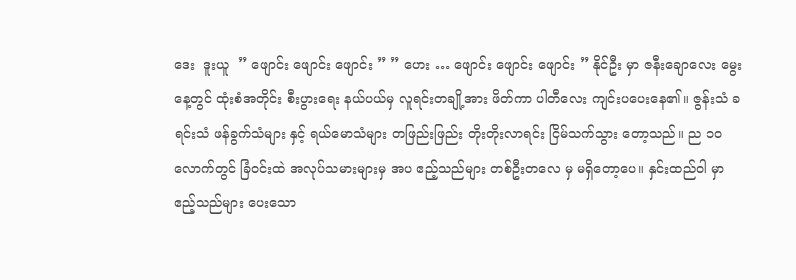ဒေး  ဒူးယူ  ” ဖျောင်း ဖျောင်း ဖျောင်း ” ” ဟေး … ဖျောင်း ဖျောင်း ဖျောင်း ” နိုင်ဦး မှာ ဇနီးချောလေး မွေးနေ့တွင် ထုံးစံအတိုင်း စီးပွားရေး နယ်ပယ်မှ လူရင်းတချို့အား ဖိတ်ကာ ပါတီလေး ကျင်းပပေးနေ၏။ ဇွန်းသံ ခရင်းသံ ဖန်ခွက်သံများ နှင့် ရယ်မောသံများ တဖြည်းဖြည်း တိုးတိုးလာရင်း ငြိမ်သက်သွား တော့သည်။ ည ၁၀ လောက်တွင် ခြံဝင်းထဲ အလုပ်သမားများမှ အပ ဧည့်သည်များ တစ်ဦးတလေ မှ မရှိတော့ပေ။ နှင်းထည်ဝါ မှာ ဧည့်သည်များ ပေးသော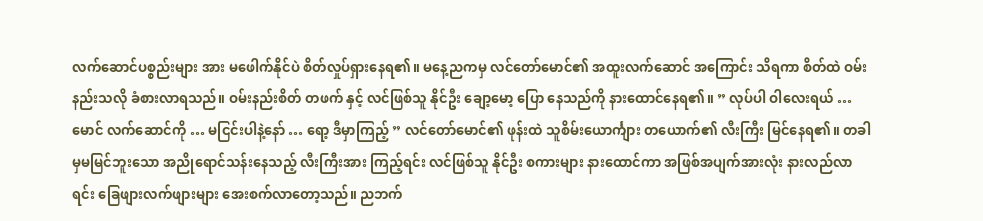လက်ဆောင်ပစ္စည်းများ အား မဖေါက်နိုင်ပဲ စိတ်လှုပ်ရှားနေရ၏။ မနေ့ညကမှ လင်တော်မောင်၏ အထူးလက်ဆောင် အကြောင်း သိရကာ စိတ်ထဲ ဝမ်းနည်းသလို ခံစားလာရသည်။ ဝမ်းနည်းစိတ် တဖက် နှင့် လင်ဖြစ်သူ နိုင်ဦး ချော့မော့ ပြော နေသည်ကို နားထောင်နေရ၏။ ” လုပ်ပါ ဝါလေးရယ် … မောင် လက်ဆောင်ကို … မငြင်းပါနဲ့နော် … ရော့ ဒီမှာကြည့် ” လင်တော်မောင်၏ ဖုန်းထဲ သူစိမ်းယောင်္ကျား တယောက်၏ လီးကြီး မြင်နေရ၏။ တခါမှမမြင်ဘူးသော အညိုရောင်သန်းနေသည့် လီးကြီးအား ကြည့်ရင်း လင်ဖြစ်သူ နိုင်ဦး စကားများ နားထောင်ကာ အဖြစ်အပျက်အားလုံး နားလည်လာရင်း ခြေဖျားလက်ဖျားများ အေးစက်လာတော့သည်။ ညဘက်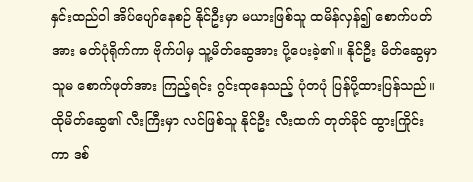နှင်းထည်ဝါ အိပ်ပျော်နေစဉ် နိုင်ဦးမှာ မယားဖြစ်သူ ထမိန်လှန်၍ စောက်ပတ်အား ဓတ်ပုံရိုက်ကာ ဗိုက်ပါမှ သူ့မိတ်ဆွေအား ပို့ပေးခဲ့၏။ နိုင်ဦး မိတ်ဆွေမှာ သူမ စောက်ဖုတ်အား ကြည့်ရင်း ဂွင်းထုနေသည့် ပုံတပုံ ပြန်ပို့ထားပြန်သည်။ ထိုမိတ်ဆွေ၏ လီးကြီးမှာ လင်ဖြစ်သူ နိုင်ဦး လီးထက် တုတ်ခိုင် ထွားကြိုင်းကာ ဒစ်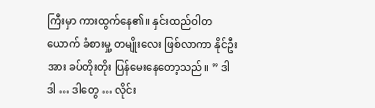ကြီးမှာ ကားထွက်နေ၏။ နှင်းထည်ဝါတယောက် ခံစားမှု့ တမျိုးလေး ဖြစ်လာကာ နိုင်ဦး အား ခပ်တိုးတိုး ပြန်မေးနေတော့သည်။ ” ဒါ ဒါ … ဒါတွေ … လိုင်း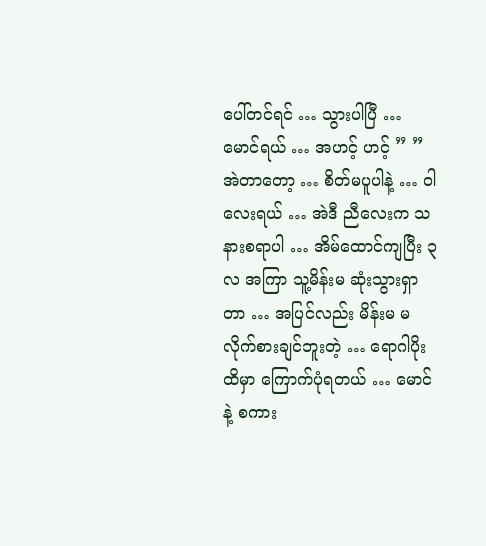ပေါ်တင်ရင် … သွားပါပြီ … မောင်ရယ် … အဟင့် ဟင့် ” ” အဲတာတော့ … စိတ်မပူပါနဲ့ … ဝါလေးရယ် … အဲဒီ ညီလေးက သနားစရာပါ … အိမ်ထောင်ကျပြီး ၃လ အကြာ သူ့မိန်းမ ဆုံးသွားရှာတာ … အပြင်လည်း မိန်းမ မလိုက်စားချင်ဘူးတဲ့ … ရောဂါပိုးထိမှာ ကြောက်ပုံရတယ် … မောင်နဲ့ စကား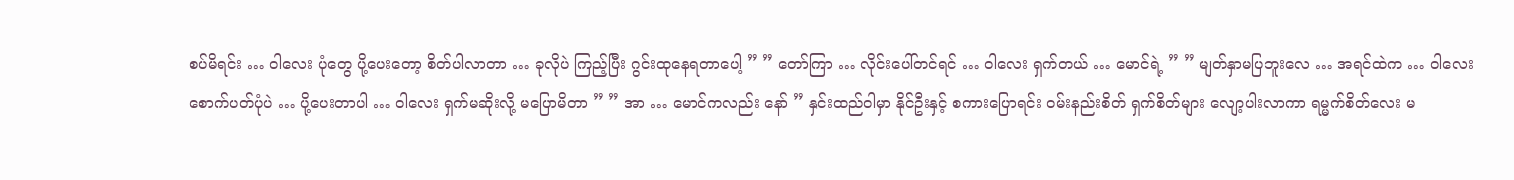စပ်မိရင်း … ဝါလေး ပုံတွေ ပို့ပေးတော့ စိတ်ပါလာတာ … ခုလိုပဲ ကြည့်ပြီး ဂွင်းထုနေရတာပေါ့ ” ” တော်ကြာ … လိုင်းပေါ်တင်ရင် … ဝါလေး ရှက်တယ် … မောင်ရဲ့ ” ” မျတ်နှာမပြဘူးလေ … အရင်ထဲက … ဝါလေး စောက်ပတ်ပုံပဲ … ပို့ပေးတာပါ … ဝါလေး ရှက်မဆိုးလို့ မပြောမိတာ ” ” အာ … မောင်ကလည်း နော် ” နှင်းထည်ဝါမှာ နိုင်ဦးနှင့် စကားပြောရင်း ဝမ်းနည်းစိတ် ရှက်စိတ်များ လျော့ပါးလာကာ ရမ္မက်စိတ်လေး မ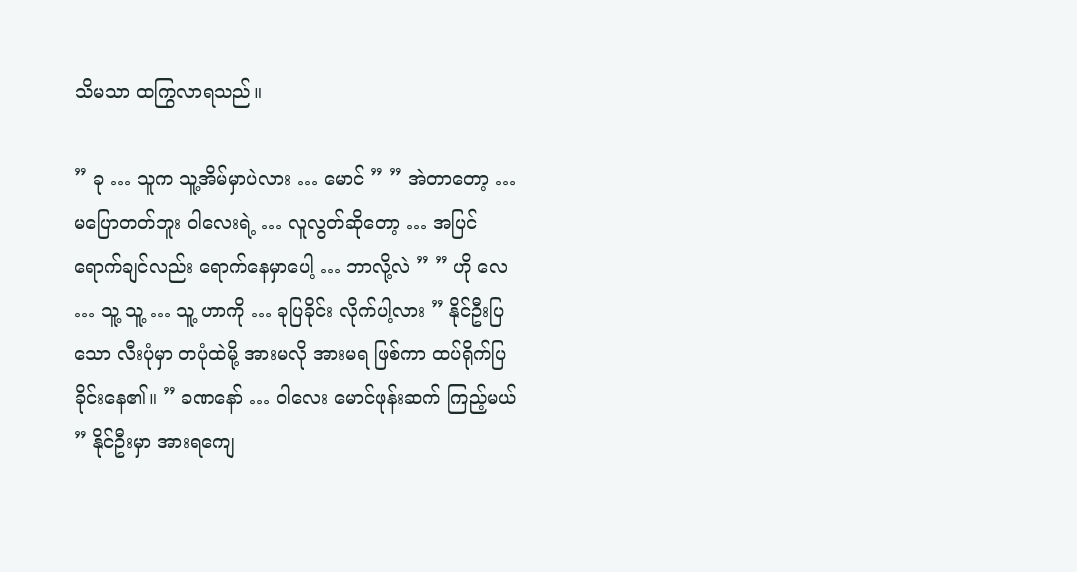သိမသာ ထကြွလာရသည်။

” ခု … သူက သူ့အိမ်မှာပဲလား … မောင် ” ” အဲတာတော့ … မပြောတတ်ဘူး ဝါလေးရဲ့ … လူလွတ်ဆိုတော့ … အပြင်ရောက်ချင်လည်း ရောက်နေမှာပေါ့ … ဘာလို့လဲ ” ” ဟို လေ … သူ့ သူ့ … သူ့ ဟာကို … ခုပြခိုင်း လိုက်ပါ့လား ” နိုင်ဦးပြသော လီးပုံမှာ တပုံထဲမို့ အားမလို အားမရ ဖြစ်ကာ ထပ်ရိုက်ပြခိုင်းနေ၏။ ” ခဏနော် … ဝါလေး မောင်ဖုန်းဆက် ကြည့်မယ် ” နိုင်ဦးမှာ အားရကျေ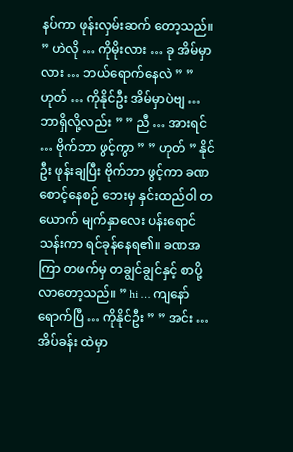နပ်ကာ ဖုန်းလှမ်းဆက် တော့သည်။ ” ဟဲလို … ကိုမိုးလား … ခု အိမ်မှာလား … ဘယ်ရောက်နေလဲ ” ” ဟုတ် … ကိုနိုင်ဦး အိမ်မှာပဲဗျ … ဘာရှိလို့လည်း ” ” ညီ … အားရင် … ဗိုက်ဘာ ဖွင့်ကွာ ” ” ဟုတ် ” နိုင်ဦး ဖုန်းချပြီး ဗိုက်ဘာ ဖွင့်ကာ ခဏစောင့်နေစဉ် ဘေးမှ နှင်းထည်ဝါ တယောက် မျက်နှာလေး ပန်းရောင် သန်းကာ ရင်ခုန်နေရ၏။ ခဏအကြာ တဖက်မှ တချွင်ချွင်နှင့် စာပို့လာတော့သည်။ ” hi … ကျနော် ရောက်ပြီ … ကိုနိုင်ဦး ” ” အင်း … အိပ်ခန်း ထဲမှာ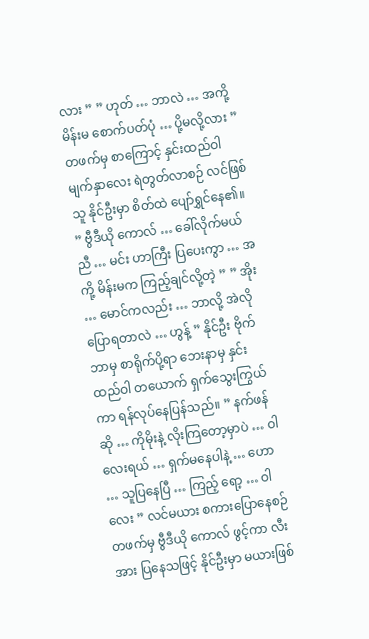လား ” ” ဟုတ် … ဘာလဲ … အကို့ မိန်းမ စောက်ပတ်ပုံ … ပို့မလို့လား ” တဖက်မှ စာကြောင့် နှင်းထည်ဝါ မျက်နှာလေး ရဲတွတ်လာစဉ် လင်ဖြစ်သူ နိုင်ဦးမှာ စိတ်ထဲ ပျော်ရွှင်နေ၏။ ” ဗွီဒီယို ကောလ် … ခေါ်လိုက်မယ် ညီ … မင်း ဟာကြီး ပြပေးကွာ … အကို့ မိန်းမက ကြည့်ချင်လို့တဲ့ ” ” အိုး … မောင်ကလည်း … ဘာလို့ အဲလို ပြောရတာလဲ … ဟွန့် ” နိုင်ဦး ဗိုက်ဘာမှ စာရိုက်ပို့ရာ ဘေးနာမှ နှင်းထည်ဝါ တယောက် ရှက်သွေးကြွယ်ကာ ရန်လုပ်နေပြန်သည်။ ” နက်ဖန်ဆို … ကိုမိုးနဲ့ လိုးကြတော့မှာပဲ … ဝါလေးရယ် … ရှက်မနေပါနဲ့ … ဟော … သူပြနေပြီ … ကြည့် ရော့ … ဝါလေး ” လင်မယား စကားပြောနေစဉ် တဖက်မှ ဗွီဒီယို ကောလ် ဖွင့်ကာ လီးအား ပြနေသဖြင့် နိုင်ဦးမှာ မယားဖြစ်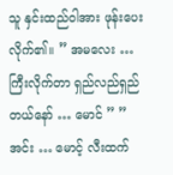သူ နှင်းထည်ဝါအား ဖုန်းပေးလိုက်၏။ ” အမလေး … ကြီးလိုက်တာ ရှည်လည်ရှည်တယ်နော် … မောင် ” ” အင်း … မောင့် လီးထက်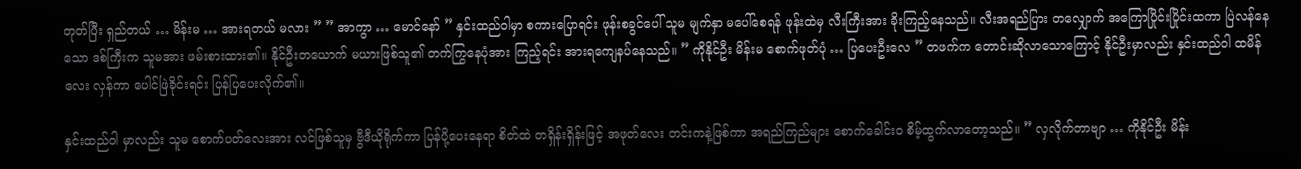တုတ်ပြီး ရှည်တယ် … မိန်းမ … အားရတယ် မလား ” ” အာကွာ … မောင်နော် ” နှင်းထည်ဝါမှာ စကားပြောရင်း ဖုန်းစခွင်ပေါ် သူမ မျက်နှာ မပေါ်စေရန် ဖုန်းထဲမှ လီးကြီးအား ခိုးကြည့်နေသည်။ လီးအရည်ပြား တလျှောက် အကြောပြိုင်းပြိုင်းထကာ ပြဲလန်နေသော ဒစ်ကြီးက သူမအား ဖမ်းစားထား၏။ နိုင်ဦးတယောက် မယားဖြစ်သူ၏ တက်ကြွနေပုံအား ကြည့်ရင်း အားရကျေနပ်နေသည်။ ” ကိုနိုင်ဦး မိန်းမ စောက်ဖုတ်ပုံ … ပြပေးဦးလေ ” တဖက်က တောင်းဆိုလာသောကြောင့် နိုင်ဦးမှာလည်း နှင်းထည်ဝါ ထမိန်လေး လှန်ကာ ပေါင်ဖြဲခိုင်းရင်း ပြန်ပြပေးလိုက်၏။

နှင်းထည်ဝါ မှာလည်း သူမ စောက်ပတ်လေးအား လင်ဖြစ်သူမှ ဗွီဒီယိုရိုက်ကာ ပြန်ပို့ပေးနေရာ စိတ်ထဲ တရှိန်းရှိန်းဖြင့် အဖုတ်လေး တင်းကနဲ့ဖြစ်ကာ အရည်ကြည်များ စောက်ခေါင်းဝ စိမ့်ထွက်လာတော့သည်။ ” လှလိုက်တာဗျာ … ကိုနိုင်ဦး မိန်း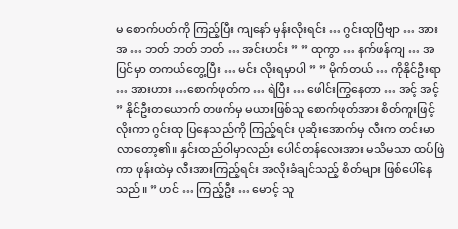မ စောက်ပတ်ကို ကြည့်ပြီး ကျနော် မှန်းလိုးရင်း … ဂွင်းထုပြီဗျာ … အား အ … ဘတ် ဘတ် ဘတ် … အင်းဟင်း ” ” ထုကွာ … နက်ဖန်ကျ … အပြင်မှာ တကယ်တွေ့ပြီး … မင်း လိုးရမှာပါ ” ” မိုက်တယ် … ကိုနိုင်ဦးရာ … အားဟား …စောက်ဖုတ်က … ရဲပြီး … ဖေါင်းကြွနေတာ … အင့် အင့် ” နိုင်ဦးတယောက် တဖက်မှ မယားဖြစ်သူ စောက်ဖုတ်အား စိတ်ကူးဖြင့် လိုးကာ ဂွင်းထု ပြနေသည်ကို ကြည့်ရင်း ပုဆိုးအောက်မှ လီးက တင်းမာလာတော့၏။ နှင်းထည်ဝါမှာလည်း ပေါင်တန်လေးအား မသိမသာ ထပ်ဖြဲကာ ဖုန်းထဲမှ လီးအားကြည့်ရင်း အလိုးခံချင်သည့် စိတ်များ ဖြစ်ပေါ်နေသည်။ ” ဟင် … ကြည့်ဦး … မောင့် သူ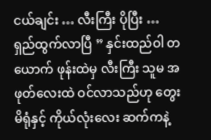ငယ်ချင်း … လီးကြီး ပိုပြီး … ရှည်ထွက်လာပြီ ” နှင်းထည်ဝါ တယောက် ဖုန်းထဲမှ လီးကြီး သူမ အဖုတ်လေးထဲ ဝင်လာသည်ဟု တွေးမိရုံနှင့် ကိုယ်လုံးလေး ဆက်ကနဲ့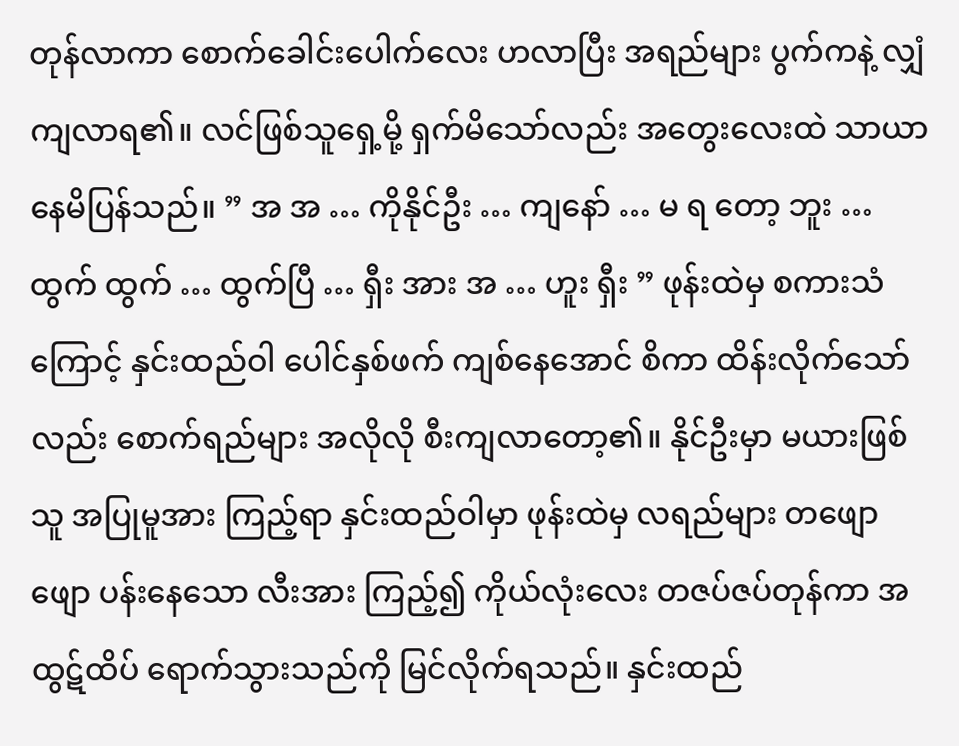တုန်လာကာ စောက်ခေါင်းပေါက်လေး ဟလာပြီး အရည်များ ပွက်ကနဲ့ လျှံကျလာရ၏။ လင်ဖြစ်သူရှေ့မို့ ရှက်မိသော်လည်း အတွေးလေးထဲ သာယာ နေမိပြန်သည်။ ” အ အ … ကိုနိုင်ဦး … ကျနော် … မ ရ တော့ ဘူး … ထွက် ထွက် … ထွက်ပြီ … ရှီး အား အ … ဟူး ရှီး ” ဖုန်းထဲမှ စကားသံကြောင့် နှင်းထည်ဝါ ပေါင်နှစ်ဖက် ကျစ်နေအောင် စိကာ ထိန်းလိုက်သော်လည်း စောက်ရည်များ အလိုလို စီးကျလာတော့၏။ နိုင်ဦးမှာ မယားဖြစ်သူ အပြုမူအား ကြည့်ရာ နှင်းထည်ဝါမှာ ဖုန်းထဲမှ လရည်များ တဖျောဖျော ပန်းနေသော လီးအား ကြည့်၍ ကိုယ်လုံးလေး တဇပ်ဇပ်တုန်ကာ အထွဋ်ထိပ် ရောက်သွားသည်ကို မြင်လိုက်ရသည်။ နှင်းထည်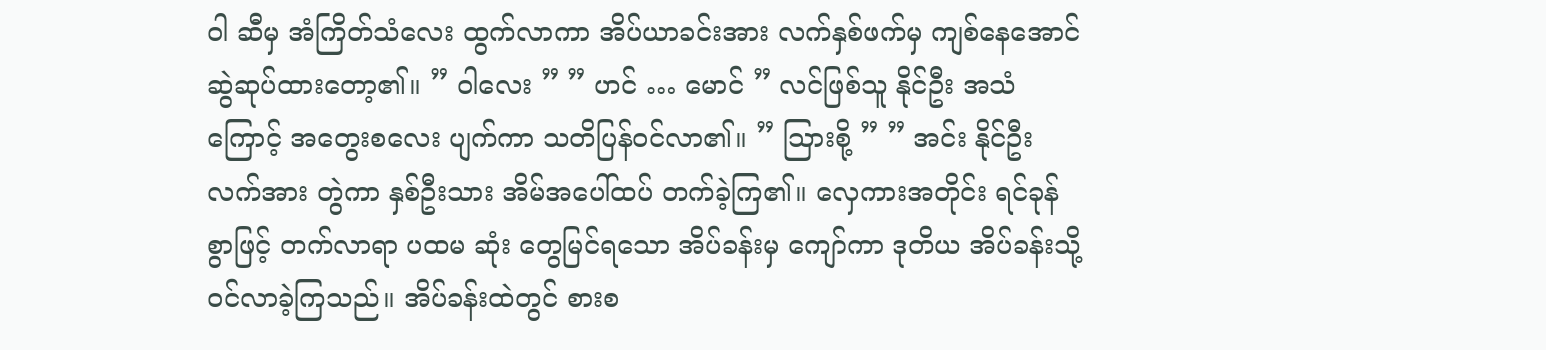ဝါ ဆီမှ အံကြိတ်သံလေး ထွက်လာကာ အိပ်ယာခင်းအား လက်နှစ်ဖက်မှ ကျစ်နေအောင် ဆွဲဆုပ်ထားတော့၏။ ” ဝါလေး ” ” ဟင် … မောင် ” လင်ဖြစ်သူ နိုင်ဦး အသံကြောင့် အတွေးစလေး ပျက်ကာ သတိပြန်ဝင်လာ၏။ ” သြားစို့ ” ” အင်း နိုင်ဦး လက်အား တွဲကာ နှစ်ဦးသား အိမ်အပေါ်ထပ် တက်ခဲ့ကြ၏။ လှေကားအတိုင်း ရင်ခုန်စွာဖြင့် တက်လာရာ ပထမ ဆုံး တွေမြင်ရသော အိပ်ခန်းမှ ကျော်ကာ ဒုတိယ အိပ်ခန်းသို့ ဝင်လာခဲ့ကြသည်။ အိပ်ခန်းထဲတွင် စားစ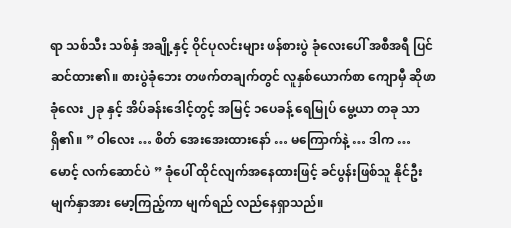ရာ သစ်သီး သစ်နှံ အချို့နှင့် ဝိုင်ပုလင်းများ ဖန်စားပွဲ ခုံလေးပေါ် အစီအရီ ပြင်ဆင်ထား၏။ စားပွဲခုံဘေး တဖက်တချက်တွင် လူနှစ်ယောက်စာ ကျောမှီ ဆိုဖာခုံလေး ၂ခု နှင့် အိပ်ခန်းဒေါင့်တွင့် အမြင့် ၁ပေခန့် ရေမြုပ် မွေ့ယာ တခု သာ ရှိ၏။ ” ဝါလေး … စိတ် အေးအေးထားနော် … မကြောက်နဲ့ … ဒါက … မောင့် လက်ဆောင်ပဲ ” ခုံပေါ် ထိုင်လျက်အနေထားဖြင့် ခင်ပွန်းဖြစ်သူ နိုင်ဦး မျက်နှာအား မော့ကြည့်ကာ မျက်ရည် လည်နေရှာသည်။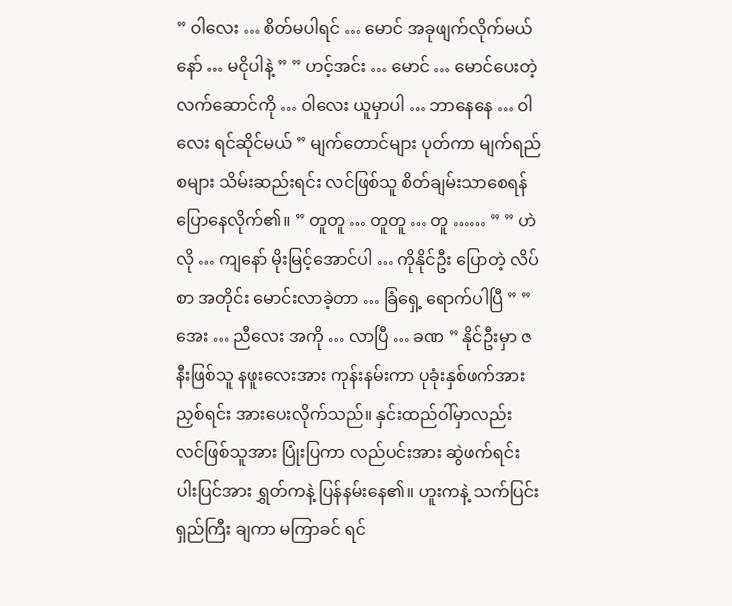” ဝါလေး … စိတ်မပါရင် … မောင် အခုဖျက်လိုက်မယ်နော် … မငိုပါနဲ့ ” ” ဟင့်အင်း … မောင် … မောင်ပေးတဲ့ လက်ဆောင်ကို … ဝါလေး ယူမှာပါ … ဘာနေနေ … ဝါလေး ရင်ဆိုင်မယ် ” မျက်တောင်များ ပုတ်ကာ မျက်ရည်စများ သိမ်းဆည်းရင်း လင်ဖြစ်သူ စိတ်ချမ်းသာစေရန် ပြောနေလိုက်၏။ ” တူတူ … တူတူ … တူ …… ” ” ဟဲလို … ကျနော် မိုးမြင့်အောင်ပါ … ကိုနိုင်ဦး ပြောတဲ့ လိပ်စာ အတိုင်း မောင်းလာခဲ့တာ … ခြံရှေ့ ရောက်ပါပြီ ” ” အေး … ညီလေး အကို … လာပြီ … ခဏ ” နိုင်ဦးမှာ ဇနီးဖြစ်သူ နဖူးလေးအား ကုန်းနမ်းကာ ပုခုံးနှစ်ဖက်အား ညှစ်ရင်း အားပေးလိုက်သည်။ နှင်းထည်ဝါ်မှာလည်း လင်ဖြစ်သူအား ပြုံးပြကာ လည်ပင်းအား ဆွဲဖက်ရင်း ပါးပြင်အား ရွှတ်ကနဲ့ ပြန်နမ်းနေ၏။ ဟူးကနဲ့ သက်ပြင်းရှည်ကြီး ချကာ မကြာခင် ရင်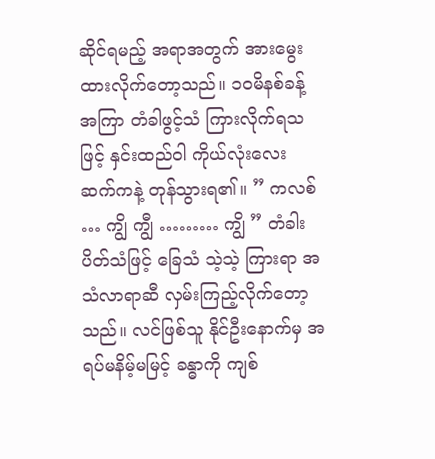ဆိုင်ရမည့် အရာအတွက် အားမွေးထားလိုက်တော့သည်။ ၁၀မိနစ်ခန့် အကြာ တံခါဖွင့်သံ ကြားလိုက်ရသဖြင့် နှင်းထည်ဝါ ကိုယ်လုံးလေး ဆက်ကနဲ့ တုန်သွားရ၏။ ” ကလစ် … ကျွိ ကျွီ ……… ကျွိ ” တံခါး ပိတ်သံဖြင့် ခြေသံ သဲ့သဲ့ ကြားရာ အသံလာရာဆီ လှမ်းကြည့်လိုက်တော့သည်။ လင်ဖြစ်သူ နိုင်ဦးနောက်မှ အရပ်မနိမ့်မမြင့် ခန္ဓာကို ကျစ်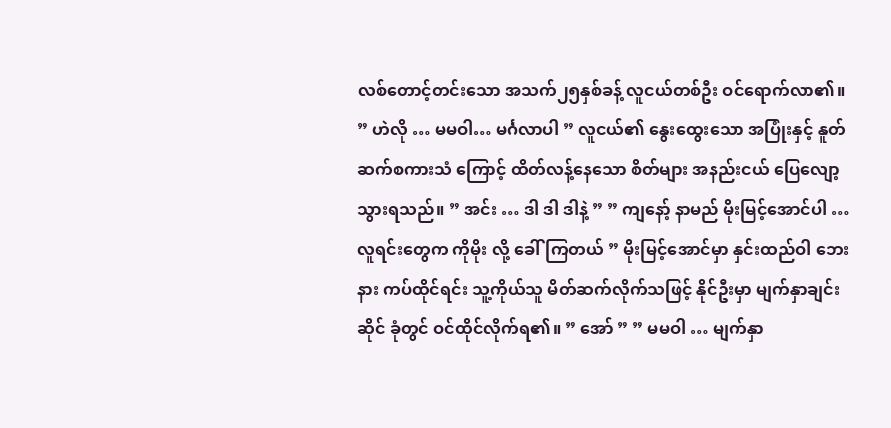လစ်တောင့်တင်းသော အသက်၂၅နှစ်ခန့် လူငယ်တစ်ဦး ဝင်ရောက်လာ၏။ ” ဟဲလို … မမဝါ… မင်္ဂလာပါ ” လူငယ်၏ နွေးထွေးသော အပြုံးနှင့် နူတ်ဆက်စကားသံ ကြောင့် ထိတ်လန့်နေသော စိတ်များ အနည်းငယ် ပြေလျော့သွားရသည်။ ” အင်း … ဒါ ဒါ ဒါနဲ့ ” ” ကျနော့် နာမည် မိုးမြင့်အောင်ပါ … လူရင်းတွေက ကိုမိုး လို့ ခေါ်ကြတယ် ” မိုးမြင့်အောင်မှာ နှင်းထည်ဝါ ဘေးနား ကပ်ထိုင်ရင်း သူ့ကိုယ်သူ မိတ်ဆက်လိုက်သဖြင့် နိုင်ဦးမှာ မျက်နှာချင်းဆိုင် ခုံတွင် ဝင်ထိုင်လိုက်ရ၏။ ” အော် ” ” မမဝါ … မျက်နှာ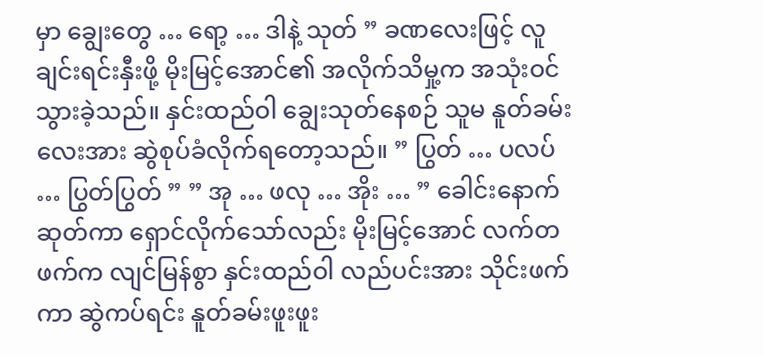မှာ ချွေးတွေ … ရော့ … ဒါနဲ့ သုတ် ” ခဏလေးဖြင့် လူချင်းရင်းနှီးဖို့ မိုးမြင့်အောင်၏ အလိုက်သိမှု့က အသုံးဝင်သွားခဲ့သည်။ နှင်းထည်ဝါ ချွေးသုတ်နေစဉ် သူမ နူတ်ခမ်းလေးအား ဆွဲစုပ်ခံလိုက်ရတော့သည်။ ” ပြွတ် … ပလပ် … ပြွတ်ပြွတ် ” ” အု … ဖလု … အိုး … ” ခေါင်းနောက်ဆုတ်ကာ ရှောင်လိုက်သော်လည်း မိုးမြင့်အောင် လက်တဖက်က လျင်မြန်စွာ နှင်းထည်ဝါ လည်ပင်းအား သိုင်းဖက်ကာ ဆွဲကပ်ရင်း နူတ်ခမ်းဖူးဖူး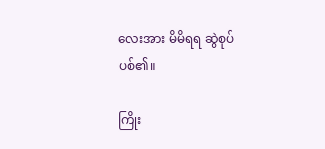လေးအား မိမိရရ ဆွဲစုပ်ပစ်၏။

ကြိုး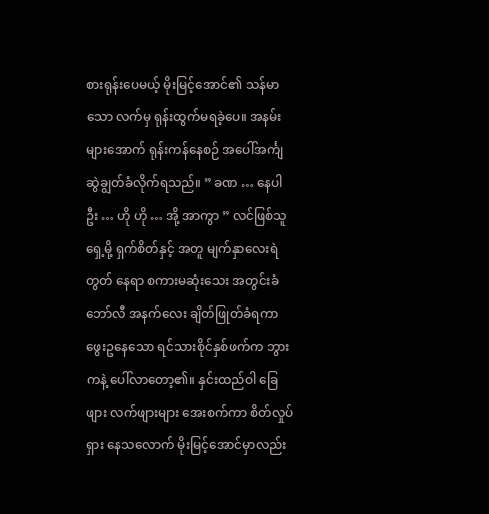စားရုန်းပေမယ့် မိုးမြင့်အောင်၏ သန်မာသော လက်မှ ရုန်းထွက်မရခဲ့ပေ။ အနမ်းများအောက် ရုန်းကန်နေစဉ် အပေါ်အင်္ကျ ဆွဲချွတ်ခံလိုက်ရသည်။ ” ခဏ … နေပါဦး … ဟို ဟို … အို့ အာကွာ ” လင်ဖြစ်သူရှေ့မို့ ရှက်စိတ်နှင့် အတူ မျက်နှာလေးရဲတွတ် နေရာ စကားမဆုံးသေး အတွင်းခံ ဘော်လီ အနက်လေး ချိတ်ဖြုတ်ခံရကာ ဖွေးဥနေသော ရင်သားစိုင်နှစ်ဖက်က ဘွားကနဲ့ ပေါ်လာတော့၏။ နှင်းထည်ဝါ ခြေဖျား လက်ဖျားများ အေးစက်ကာ စိတ်လှုပ်ရှား နေသလောက် မိုးမြင့်အောင်မှာလည်း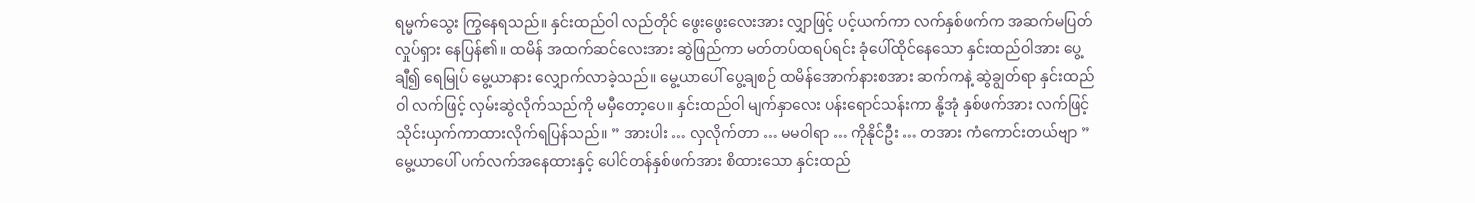ရမ္မက်သွေး ကြွနေရသည်။ နှင်းထည်ဝါ လည်တိုင် ဖွေးဖွေးလေးအား လျှာဖြင့် ပင့်ယက်ကာ လက်နှစ်ဖက်က အဆက်မပြတ်လှုပ်ရှား နေပြန်၏။ ထမိန် အထက်ဆင်လေးအား ဆွဲဖြည်ကာ မတ်တပ်ထရပ်ရင်း ခုံပေါ်ထိုင်နေသော နှင်းထည်ဝါအား ပွေ့ချီ၍ ရေမြုပ် မွေ့ယာနား လျှောက်လာခဲ့သည်။ မွေ့ယာပေါ် ပွေ့ချစဉ် ထမိန်အောက်နားစအား ဆက်ကနဲ့ ဆွဲချွတ်ရာ နှင်းထည်ဝါ လက်ဖြင့် လှမ်းဆွဲလိုက်သည်ကို မမှီတော့ပေ။ နှင်းထည်ဝါ မျက်နှာလေး ပန်းရောင်သန်းကာ နို့အုံ နှစ်ဖက်အား လက်ဖြင့် သိုင်းယှက်ကာထားလိုက်ရပြန်သည်။ ” အားပါး … လှလိုက်တာ … မမဝါရာ … ကိုနိုင်ဦး … တအား ကံကောင်းတယ်ဗျာ ” မွေ့ယာပေါ် ပက်လက်အနေထားနှင့် ပေါင်တန်နှစ်ဖက်အား စိထားသော နှင်းထည်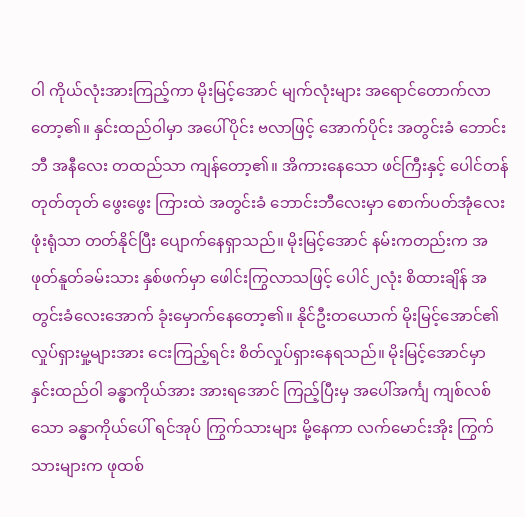ဝါ ကိုယ်လုံးအားကြည့်ကာ မိုးမြင့်အောင် မျက်လုံးများ အရောင်တောက်လာ တော့၏။ နှင်းထည်ဝါမှာ အပေါ်ပိုင်း ဗလာဖြင့် အောက်ပိုင်း အတွင်းခံ ဘောင်းဘီ အနီလေး တထည်သာ ကျန်တော့၏။ အိကားနေသော ဖင်ကြီးနှင့် ပေါင်တန်တုတ်တုတ် ဖွေးဖွေး ကြားထဲ အတွင်းခံ ဘောင်းဘီလေးမှာ စောက်ပတ်အုံလေး ဖုံးရုံသာ တတ်နိုင်ပြီး ပျောက်နေရှာသည်။ မိုးမြင့်အောင် နမ်းကတည်းက အဖုတ်နူတ်ခမ်းသား နှစ်ဖက်မှာ ဖေါင်းကြွလာသဖြင့် ပေါင်၂လုံး စိထားချိန် အတွင်းခံလေးအောက် ခုံးမှောက်နေတော့၏။ နိုင်ဦးတယောက် မိုးမြင့်အောင်၏ လှုပ်ရှားမှု့များအား ငေးကြည့်ရင်း စိတ်လှုပ်ရှားနေရသည်။ မိုးမြင့်အောင်မှာ နှင်းထည်ဝါ ခန္ဓာကိုယ်အား အားရအောင် ကြည့်ပြီးမှ အပေါ်အင်္ကျ ကျစ်လစ်သော ခန္ဓာကိုယ်ပေါ် ရင်အုပ် ကြွက်သားများ မို့နေကာ လက်မောင်းအိုး ကြွက်သားများက ဖုထစ်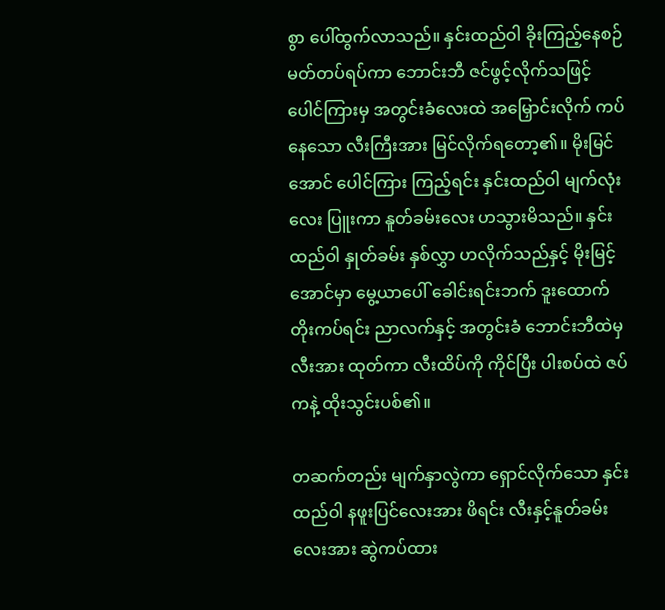စွာ ပေါ်ထွက်လာသည်။ နှင်းထည်ဝါ ခိုးကြည့်နေစဉ် မတ်တပ်ရပ်ကာ ဘောင်းဘီ ဇင်ဖွင့်လိုက်သဖြင့် ပေါင်ကြားမှ အတွင်းခံလေးထဲ အမြှောင်းလိုက် ကပ်နေသော လီးကြီးအား မြင်လိုက်ရတော့၏။ မိုးမြင်အောင် ပေါင်ကြား ကြည့်ရင်း နှင်းထည်ဝါ မျက်လုံးလေး ပြူးကာ နူတ်ခမ်းလေး ဟသွားမိသည်။ နှင်းထည်ဝါ နှုတ်ခမ်း နှစ်လွှာ ဟလိုက်သည်နှင့် မိုးမြင့်အောင်မှာ မွေ့ယာပေါ် ခေါင်းရင်းဘက် ဒူးထောက်တိုးကပ်ရင်း ညာလက်နှင့် အတွင်းခံ ဘောင်းဘီထဲမှ လီးအား ထုတ်ကာ လီးထိပ်ကို ကိုင်ပြီး ပါးစပ်ထဲ ဇပ်ကနဲ့ ထိုးသွင်းပစ်၏။

တဆက်တည်း မျက်နှာလွဲကာ ရှောင်လိုက်သော နှင်းထည်ဝါ နဖူးပြင်လေးအား ဖိရင်း လီးနှင့်နူတ်ခမ်း လေးအား ဆွဲကပ်ထား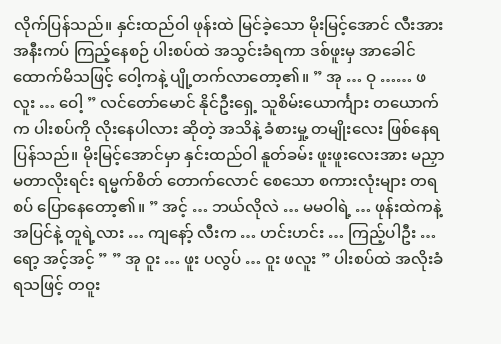လိုက်ပြန်သည်။ နှင်းထည်ဝါ ဖုန်းထဲ မြင်ခဲ့သော မိုးမြင့်အောင် လီးအား အနီးကပ် ကြည့်နေစဉ် ပါးစပ်ထဲ အသွင်းခံရကာ ဒစ်ဖူးမှ အာခေါင် ထောက်မိသဖြင့် ဝေါ့ကနဲ့ ပျို့တက်လာတော့၏။ ” အု … ဝု …… ဖလူး … ဝေါ့ ” လင်တော်မောင် နိုင်ဦးရှေ့ သူစိမ်းယောင်္ကျား တယောက်က ပါးစပ်ကို လိုးနေပါလား ဆိုတဲ့ အသိနဲ့ ခံစားမှု့ တမျိုးလေး ဖြစ်နေရပြန်သည်။ မိုးမြင့်အောင်မှာ နှင်းထည်ဝါ နူတ်ခမ်း ဖူးဖူးလေးအား မညှာမတာလိုးရင်း ရမ္မက်စိတ် တောက်လောင် စေသော စကားလုံးများ တရစပ် ပြောနေတော့၏။ ” အင့် … ဘယ်လိုလဲ … မမဝါရဲ့ … ဖုန်းထဲကနဲ့ အပြင်နဲ့ တူရဲ့လား … ကျနော့် လီးက … ဟင်းဟင်း … ကြည့်ပါဦး … ရော့ အင့်အင့် ” ” အု ဝူး … ဖူး ပလွပ် … ဝူး ဖလူး ” ပါးစပ်ထဲ အလိုးခံရသဖြင့် တဝူး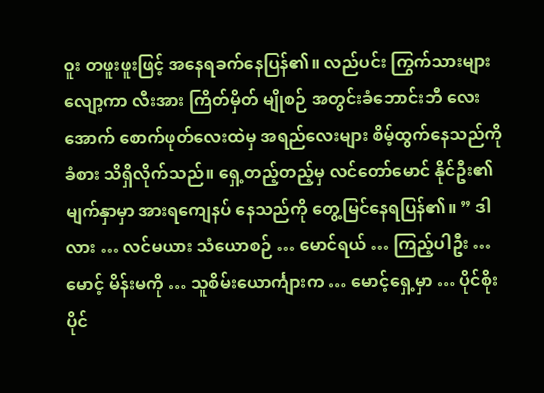ဝူး တဖူးဖူးဖြင့် အနေရခက်နေပြန်၏။ လည်ပင်း ကြွက်သားများ လျော့ကာ လီးအား ကြိတ်မှိတ် မျိုစဉ် အတွင်းခံဘောင်းဘီ လေးအောက် စောက်ဖုတ်လေးထဲမှ အရည်လေးများ စိမ့်ထွက်နေသည်ကို ခံစား သိရှိလိုက်သည်။ ရှေ့တည့်တည့်မှ လင်တော်မောင် နိုင်ဦး၏ မျက်နှာမှာ အားရကျေနပ် နေသည်ကို တွေ့မြင်နေရပြန်၏။ ” ဒါလား … လင်မယား သံယောစဉ် … မောင်ရယ် … ကြည့်ပါဦး … မောင့် မိန်းမကို … သူစိမ်းယောင်္ကျားက … မောင့်ရှေ့မှာ … ပိုင်စိုး ပိုင်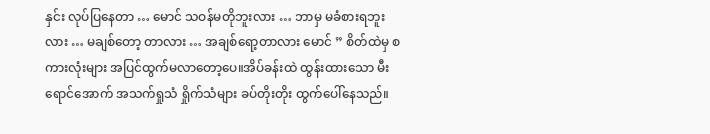နှင်း လုပ်ပြနေတာ … မောင် သဝန်မတိုဘူးလား … ဘာမှ မခံစားရဘူးလား … မချစ်တော့ တာလား … အချစ်ရော့တာလား မောင် ” စိတ်ထဲမှ စကားလုံးများ အပြင်ထွက်မလာတော့ပေ။အိပ်ခန်းထဲ ထွန်းထားသော မီးရောင်အောက် အသက်ရှုသံ ရှိုက်သံများ ခပ်တိုးတိုး ထွက်ပေါ်နေသည်။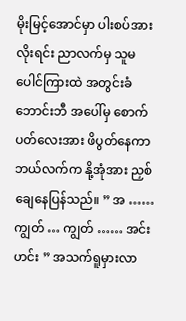မိုးမြင့်အောင်မှာ ပါးစပ်အား လိုးရင်း ညာလက်မှ သူမ ပေါင်ကြားထဲ အတွင်းခံဘောင်းဘီ အပေါ်မှ စောက်ပတ်လေးအား ဖိပွတ်နေကာ ဘယ်လက်က နို့အုံအား ညှစ်ချေနေပြန်သည်။ ” အ …… ကျွတ် … ကျွတ် …… အင်းဟင်း ” အသက်ရူမှားလာ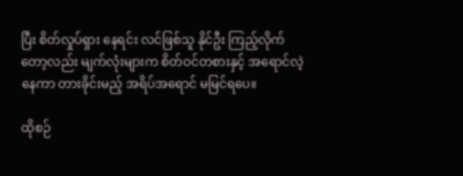ပြီး စိတ်လှုပ်ရှား နေရင်း လင်ဖြစ်သူ နိုင်ဦး ကြည့်လိုက်တော့လည်း မျက်လုံးများက စိတ်ဝင်တစားနှင့် အရောင်လဲ့နေကာ တားခိုင်းမည့် အရိပ်အရောင် မမြင်ရပေ။

ထိုစဉ်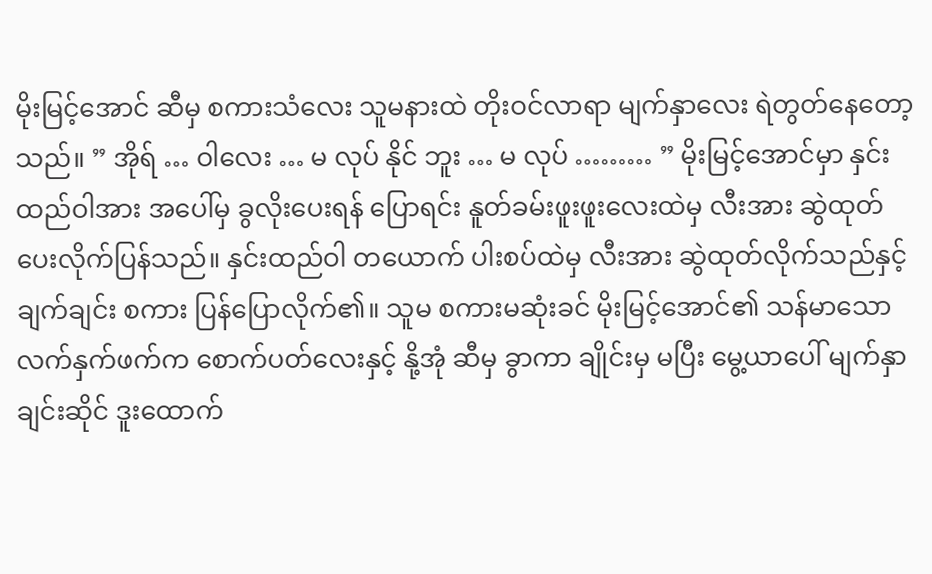မိုးမြင့်အောင် ဆီမှ စကားသံလေး သူမနားထဲ တိုးဝင်လာရာ မျက်နှာလေး ရဲတွတ်နေတော့သည်။ ” အိုရ် … ဝါလေး … မ လုပ် နိုင် ဘူး … မ လုပ် ……… ” မိုးမြင့်အောင်မှာ နှင်းထည်ဝါအား အပေါ်မှ ခွလိုးပေးရန် ပြောရင်း နူတ်ခမ်းဖူးဖူးလေးထဲမှ လီးအား ဆွဲထုတ် ပေးလိုက်ပြန်သည်။ နှင်းထည်ဝါ တယောက် ပါးစပ်ထဲမှ လီးအား ဆွဲထုတ်လိုက်သည်နှင့် ချက်ချင်း စကား ပြန်ပြောလိုက်၏။ သူမ စကားမဆုံးခင် မိုးမြင့်အောင်၏ သန်မာသော လက်နှက်ဖက်က စောက်ပတ်လေးနှင့် နို့အုံ ဆီမှ ခွာကာ ချိုင်းမှ မပြီး မွေ့ယာပေါ် မျက်နှာချင်းဆိုင် ဒူးထောက်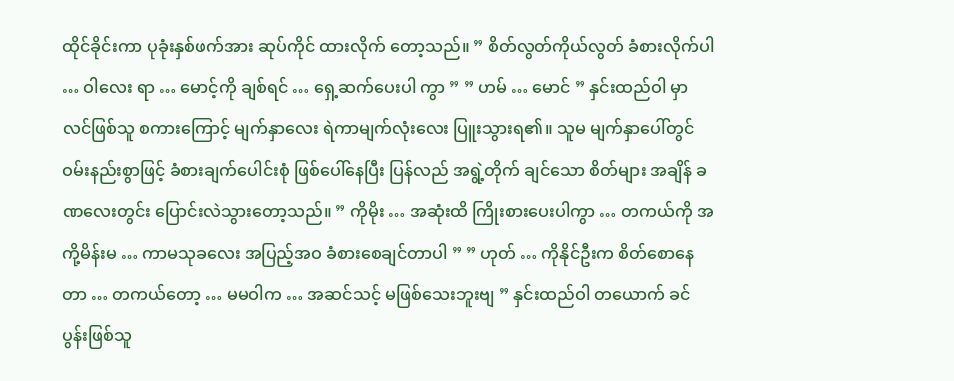ထိုင်ခိုင်းကာ ပုခုံးနှစ်ဖက်အား ဆုပ်ကိုင် ထားလိုက် တော့သည်။ ” စိတ်လွတ်ကိုယ်လွတ် ခံစားလိုက်ပါ … ဝါလေး ရာ … မောင့်ကို ချစ်ရင် … ရှေ့ဆက်ပေးပါ ကွာ ” ” ဟမ် … မောင် ” နှင်းထည်ဝါ မှာ လင်ဖြစ်သူ စကားကြောင့် မျက်နှာလေး ရဲကာမျက်လုံးလေး ပြူးသွားရ၏။ သူမ မျက်နှာပေါ်တွင် ဝမ်းနည်းစွာဖြင့် ခံစားချက်ပေါင်းစုံ ဖြစ်ပေါ်နေပြီး ပြန်လည် အရွဲ့တိုက် ချင်သော စိတ်များ အချိန် ခဏလေးတွင်း ပြောင်းလဲသွားတော့သည်။ ” ကိုမိုး … အဆုံးထိ ကြိုးစားပေးပါကွာ … တကယ်ကို အကို့မိန်းမ … ကာမသုခလေး အပြည့်အဝ ခံစားစေချင်တာပါ ” ” ဟုတ် … ကိုနိုင်ဦးက စိတ်စောနေတာ … တကယ်တော့ … မမဝါက … အဆင်သင့် မဖြစ်သေးဘူးဗျ ” နှင်းထည်ဝါ တယောက် ခင်ပွန်းဖြစ်သူ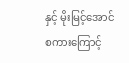နှင့် မိုးမြင့်အောင် စကားကြောင့်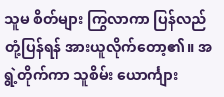သူမ စိတ်များ ကြွလာကာ ပြန်လည်တုံ့ပြန်ရန် အားယူလိုက်တော့၏။ အရွဲ့တိုက်ကာ သူစိမ်း ယောင်္ကျား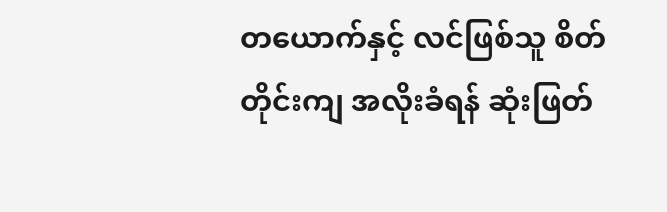တယောက်နှင့် လင်ဖြစ်သူ စိတ်တိုင်းကျ အလိုးခံရန် ဆုံးဖြတ်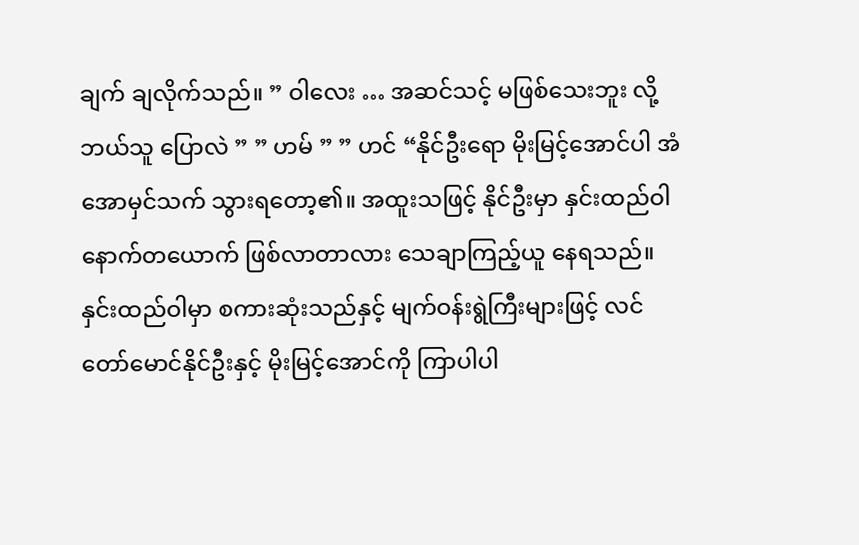ချက် ချလိုက်သည်။ ” ဝါလေး … အဆင်သင့် မဖြစ်သေးဘူး လို့ ဘယ်သူ ပြောလဲ ” ” ဟမ် ” ” ဟင် “နိုင်ဦးရော မိုးမြင့်အောင်ပါ အံအောမှင်သက် သွားရတော့၏။ အထူးသဖြင့် နိုင်ဦးမှာ နှင်းထည်ဝါ နောက်တယောက် ဖြစ်လာတာလား သေချာကြည့်ယူ နေရသည်။ နှင်းထည်ဝါမှာ စကားဆုံးသည်နှင့် မျက်ဝန်းရွဲကြီးများဖြင့် လင်တော်မောင်နိုင်ဦးနှင့် မိုးမြင့်အောင်ကို ကြာပါပါ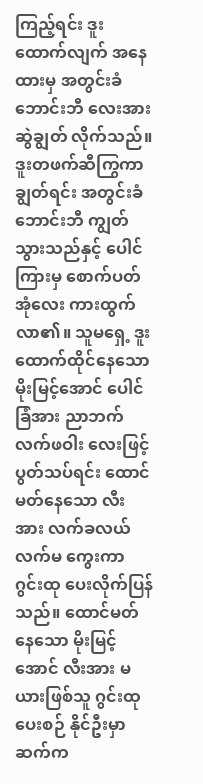ကြည့်ရင်း ဒူးထောက်လျက် အနေထားမှ အတွင်းခံ ဘောင်းဘီ လေးအား ဆွဲချွတ် လိုက်သည်။ ဒူးတဖက်ဆီကြွကာ ချွတ်ရင်း အတွင်းခံဘောင်းဘီ ကျွတ်သွားသည်နှင့် ပေါင်ကြားမှ စောက်ပတ်အုံလေး ကားထွက်လာ၏။ သူမရှေ့ ဒူးထောက်ထိုင်နေသော မိုးမြင့်အောင် ပေါင်ခြံအား ညာဘက် လက်ဖဝါး လေးဖြင့် ပွတ်သပ်ရင်း ထောင်မတ်နေသော လီးအား လက်ခလယ် လက်မ ကွေးကာ ဂွင်းထု ပေးလိုက်ပြန်သည်။ ထောင်မတ်နေသော မိုးမြင့်အောင် လီးအား မယားဖြစ်သူ ဂွင်းထုပေးစဉ် နိုင်ဦးမှာ ဆက်က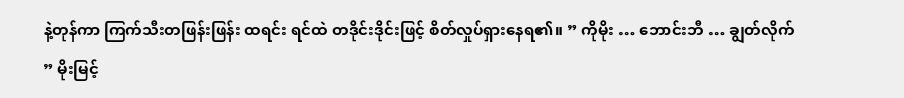နဲ့တုန်ကာ ကြက်သီးတဖြန်းဖြန်း ထရင်း ရင်ထဲ တဒိုင်းဒိုင်းဖြင့် စိတ်လှုပ်ရှားနေရ၏။ ” ကိုမိုး … ဘောင်းဘီ … ချွတ်လိုက် ” မိုးမြင့်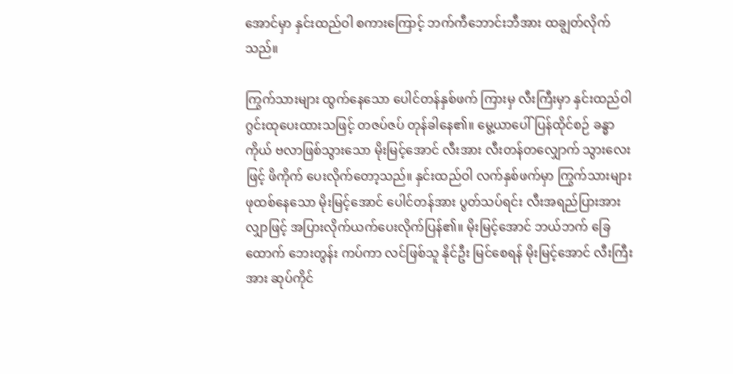အောင်မှာ နှင်းထည်ဝါ စကားကြောင့် ဘက်ကီဘောင်းဘီအား ထချွတ်လိုက်သည်။

ကြွက်သားများ ထွက်နေသော ပေါင်တန်နှစ်ဖက် ကြားမှ လီးကြီးမှာ နှင်းထည်ဝါ ဂွင်းထုပေးထားသဖြင့် တဇပ်ဇပ် တုန်ခါနေ၏။ မွေ့ယာပေါ် ပြန်ထိုင်စဉ် ခန္ဓာကိုယ် ဗလာဖြစ်သွားသော မိုးမြင့်အောင် လီးအား လီးတန်တလျှောက် သွားလေးဖြင့် ဖိကိုက် ပေးလိုက်တော့သည်။ နှင်းထည်ဝါ လက်နှစ်ဖက်မှာ ကြွက်သားများ ဖုထစ်နေသော မိုးမြင့်အောင် ပေါင်တန်အား ပွတ်သပ်ရင်း လီးအရည်ပြားအား လျှာဖြင့် အပြားလိုက်ယက်ပေးလိုက်ပြန်၏။ မိုးမြင့်အောင် ဘယ်ဘက် ခြေထောက် ဘေးတွန်း ကပ်ကာ လင်ဖြစ်သူ နိုင်ဦး မြင်စေရန် မိုးမြင့်အောင် လီးကြီးအား ဆုပ်ကိုင်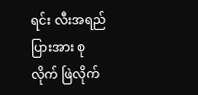ရင်း လီးအရည်ပြားအား စုလိုက် ဖြဲလိုက်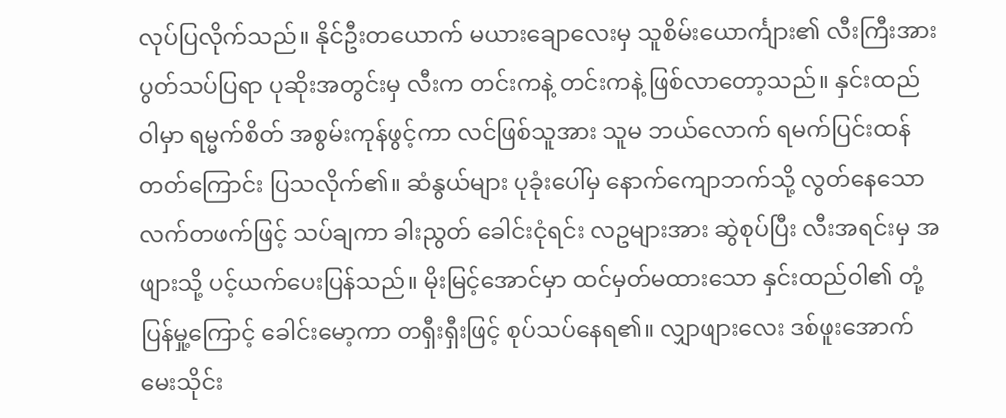လုပ်ပြလိုက်သည်။ နိုင်ဦးတယောက် မယားချောလေးမှ သူစိမ်းယောင်္ကျား၏ လီးကြီးအား ပွတ်သပ်ပြရာ ပုဆိုးအတွင်းမှ လီးက တင်းကနဲ့ တင်းကနဲ့ ဖြစ်လာတော့သည်။ နှင်းထည်ဝါမှာ ရမ္မက်စိတ် အစွမ်းကုန်ဖွင့်ကာ လင်ဖြစ်သူအား သူမ ဘယ်လောက် ရမက်ပြင်းထန်တတ်ကြောင်း ပြသလိုက်၏။ ဆံနွယ်များ ပုခုံးပေါ်မှ နောက်ကျောဘက်သို့ လွတ်နေသော လက်တဖက်ဖြင့် သပ်ချကာ ခါးညွတ် ခေါင်းငုံရင်း လဥများအား ဆွဲစုပ်ပြီး လီးအရင်းမှ အဖျားသို့ ပင့်ယက်ပေးပြန်သည်။ မိုးမြင့်အောင်မှာ ထင်မှတ်မထားသော နှင်းထည်ဝါ၏ တုံ့ပြန်မှု့ကြောင့် ခေါင်းမော့ကာ တရှီးရှီးဖြင့် စုပ်သပ်နေရ၏။ လျှာဖျားလေး ဒစ်ဖူးအောက် မေးသိုင်း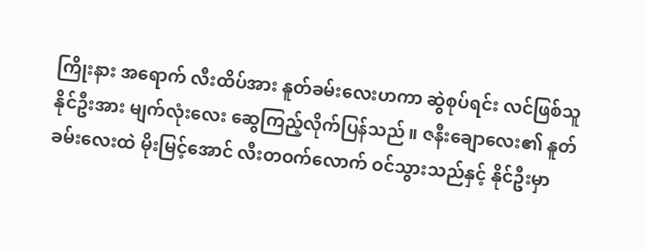ကြိုးနား အရောက် လီးထိပ်အား နူတ်ခမ်းလေးဟကာ ဆွဲစုပ်ရင်း လင်ဖြစ်သူ နိုင်ဦးအား မျက်လုံးလေး ဆွေကြည့်လိုက်ပြန်သည်။ ဇနီးချောလေး၏ နူတ်ခမ်းလေးထဲ မိုးမြင့်အောင် လီးတဝက်လောက် ဝင်သွားသည်နှင့် နိုင်ဦးမှာ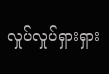လှုပ်လှုပ်ရှားရှား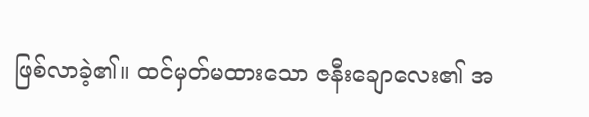ဖြစ်လာခဲ့၏။ ထင်မှတ်မထားသော ဇနီးချောလေး၏ အ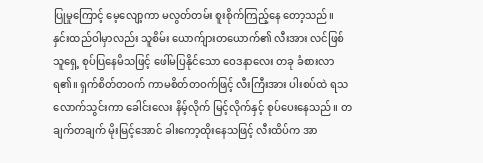ပြုမှုကြောင့် မေ့လျော့ကာ မလွတ်တမ်း စူးစိုက်ကြည့်နေ တော့သည်။ နှင်းထည်ဝါမှာလည်း သူစိမ်း ယောက်ျားတယောက်၏ လီးအား လင်ဖြစ်သူရှေ့ စုပ်ပြနေမိသဖြင့် ဖေါ်မပြနိုင်သော ဝေဒနာလေး တခု ခံစားလာရ၏။ ရှက်စိတ်တဝက် ကာမစိတ်တဝက်ဖြင့် လီးကြီးအား ပါးစပ်ထဲ ရသလောက်သွင်းကာ ခေါင်းလေး နိမ့်လိုက် မြင့်လိုက်နှင့် စုပ်ပေးနေသည်။ တချက်တချက် မိုးမြင့်အောင် ခါးကော့ထိုးနေသဖြင့် လီးထိပ်က အာ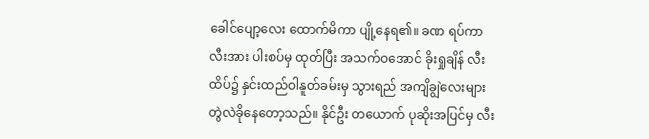ခေါင်ပျော့လေး ထောက်မိကာ ပျို့နေရ၏။ ခဏ ရပ်ကာ လီးအား ပါးစပ်မှ ထုတ်ပြီး အသက်ဝအောင် ခိုးရှုချိန် လီးထိပ်၌ နှင်းထည်ဝါနူတ်ခမ်းမှ သွားရည် အကျိချွဲလေးများ တွဲလဲခိုနေတော့သည်။ နိုင်ဦး တယောက် ပုဆိုးအပြင်မှ လီး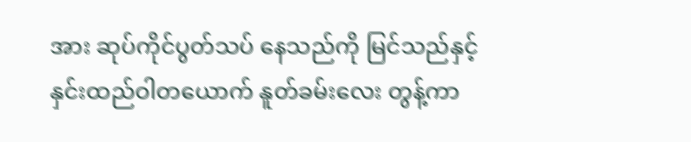အား ဆုပ်ကိုင်ပွတ်သပ် နေသည်ကို မြင်သည်နှင့် နှင်းထည်ဝါတယောက် နူတ်ခမ်းလေး တွန့်ကာ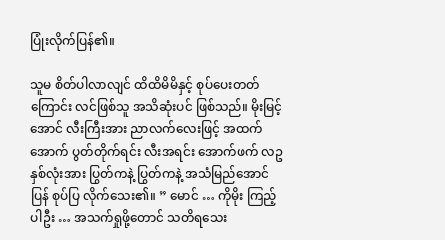ပြုံးလိုက်ပြန်၏။

သူမ စိတ်ပါလာလျင် ထိထိမိမိနှင့် စုပ်ပေးတတ်ကြောင်း လင်ဖြစ်သူ အသိဆုံးပင် ဖြစ်သည်။ မိုးမြင့်အောင် လီးကြီးအား ညာလက်လေးဖြင့် အထက်အောက် ပွတ်တိုက်ရင်း လီးအရင်း အောက်ဖက် လဥနှစ်လုံးအား ပြွတ်ကနဲ့ ပြွတ်ကနဲ့ အသံမြည်အောင် ပြန် စုပ်ပြ လိုက်သေး၏။ ” မောင် … ကိုမိုး ကြည့်ပါဦး … အသက်ရှုဖို့တောင် သတိရသေး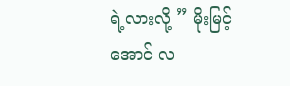ရဲ့လားလို့ ” မိုးမြင့်အောင် လ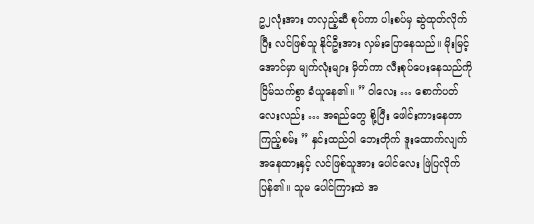ဥ၂လုံးအား တလှည့်ဆီ စုပ်ကာ ပါးစပ်မှ ဆွဲထုတ်လိုက်ပြီး လင်ဖြစ်သူ နိုင်ဦးအား လှမ်းပြောနေသည်။ မိုးမြင့်အောင်မှာ မျက်လုံးများ မှိတ်ကာ လီးစုပ်ပေးနေသည်ကို ငြိမ်သက်စွာ ခံယူနေ၏။ ” ဝါလေး … စောက်ပတ်လေးလည်း … အရည်တွေ စို့ပြီး ဖေါင်းကားနေတာ ကြည့်စမ်း ” နှင်းထည်ဝါ ဘေးတိုက် ဒူးထောက်လျက် အနေထားနှင့် လင်ဖြစ်သူအား ပေါင်လေး ဖြဲပြလိုက်ပြန်၏။ သူမ ပေါင်ကြားထဲ အ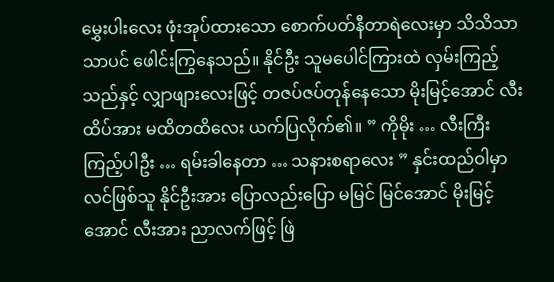မွှေးပါးလေး ဖုံးအုပ်ထားသော စောက်ပတ်နီတာရဲလေးမှာ သိသိသာသာပင် ဖေါင်းကြွနေသည်။ နိုင်ဦး သူမပေါင်ကြားထဲ လှမ်းကြည့်သည်နှင့် လျှာဖျားလေးဖြင့် တဇပ်ဇပ်တုန်နေသော မိုးမြင့်အောင် လီးထိပ်အား မထိတထိလေး ယက်ပြလိုက်၏။ ” ကိုမိုး … လီးကြီး ကြည့်ပါဦး … ရမ်းခါနေတာ … သနားစရာလေး ” နှင်းထည်ဝါမှာ လင်ဖြစ်သူ နိုင်ဦးအား ပြောလည်းပြော မမြင် မြင်အောင် မိုးမြင့်အောင် လီးအား ညာလက်ဖြင့် ဖြဲ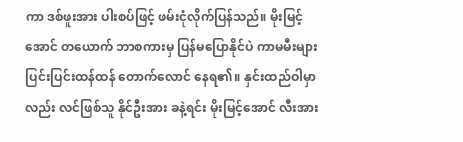ကာ ဒစ်ဖူးအား ပါးစပ်ဖြင့် ဖမ်းငုံလိုက်ပြန်သည်။ မိုးမြင့်အောင် တယောက် ဘာစကားမှ ပြန်မပြောနိုင်ပဲ ကာမမီးများ ပြင်းပြင်းထန်ထန် တောက်လောင် နေရ၏။ နှင်းထည်ဝါမှာလည်း လင်ဖြစ်သူ နိုင်ဦးအား ခနဲ့ရင်း မိုးမြင့်အောင် လီးအား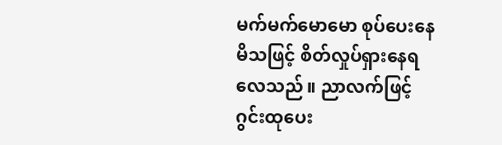မက်မက်မောမော စုပ်ပေးနေမိသဖြင့် စိတ်လှုပ်ရှားနေရလေသည်။ ညာလက်ဖြင့် ဂွင်းထုပေး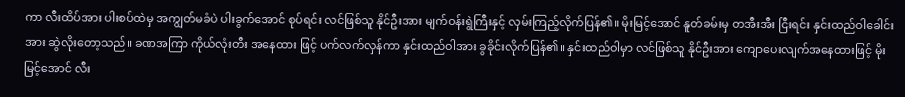ကာ လီးထိပ်အား ပါးစပ်ထဲမှ အကျွတ်မခံပဲ ပါးခွက်အောင် စုပ်ရင်း လင်ဖြစ်သူ နိုင်ဦးအား မျက်ဝန်းရွဲကြီးနှင့် လှမ်းကြည့်လိုက်ပြန်၏။ မိုးမြင့်အောင် နူတ်ခမ်းမှ တအီးအီး ငြီးရင်း နှင်းထည်ဝါခေါင်းအား ဆွဲလိုးတော့သည်။ ခဏအကြာ ကိုယ်လုံးတီး အနေထား ဖြင့် ပက်လက်လှန်ကာ နှင်းထည်ဝါအား ခွခိုင်းလိုက်ပြန်၏။ နှင်းထည်ဝါမှာ လင်ဖြစ်သူ နိုင်ဦးအား ကျောပေးလျက်အနေထားဖြင့် မိုးမြင့်အောင် လီး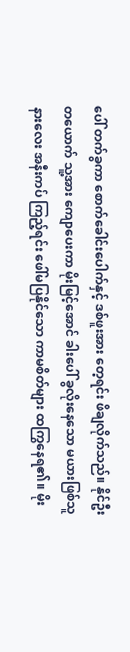ပေါ် တက်ခွကာ စောက်ခေါင်းပေါက်နှင့် ဒစ်ဖူးအား တေ့ရင်း ဖိချလိုက်သည်။ နိုင်ဦး တယောက် သူ့အား ကျောပေးကာ မိုးမြင့်အောင် ခါးပေါ် ခွလိုးနေသော မယားဖြစ်သူ နားလေး အနီးကပ် ကြည့်ရင်း ဖေါ်မပြနိုင်သော ကာမစိတ်များ ထကြွနေရ၏။ မိုး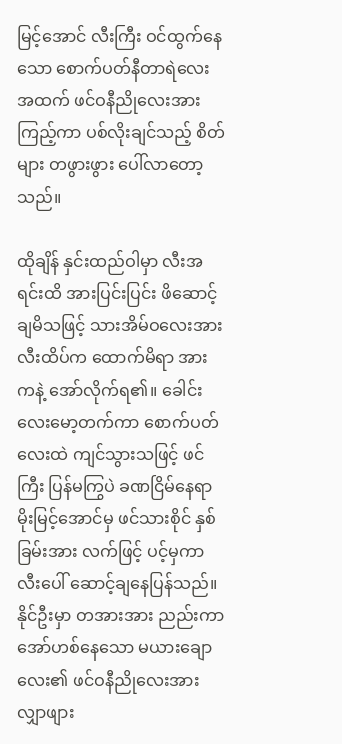မြင့်အောင် လီးကြီး ဝင်ထွက်နေသော စောက်ပတ်နီတာရဲလေး အထက် ဖင်ဝနီညိုလေးအား ကြည့်ကာ ပစ်လိုးချင်သည့် စိတ်များ တဖွားဖွား ပေါ်လာတော့သည်။

ထိုချိန် နှင်းထည်ဝါမှာ လီးအရင်းထိ အားပြင်းပြင်း ဖိဆောင့်ချမိသဖြင့် သားအိမ်ဝလေးအား လီးထိပ်က ထောက်မိရာ အားကနဲ့ အော်လိုက်ရ၏။ ခေါင်းလေးမော့တက်ကာ စောက်ပတ်လေးထဲ ကျင်သွားသဖြင့် ဖင်ကြီး ပြန်မကြွပဲ ခဏငြိမ်နေရာ မိုးမြင့်အောင်မှ ဖင်သားစိုင် နှစ်ခြမ်းအား လက်ဖြင့် ပင့်မှကာ လီးပေါ် ဆောင့်ချနေပြန်သည်။ နိုင်ဦးမှာ တအားအား ညည်းကာ အော်ဟစ်နေသော မယားချောလေး၏ ဖင်ဝနီညိုလေးအား လျှာဖျား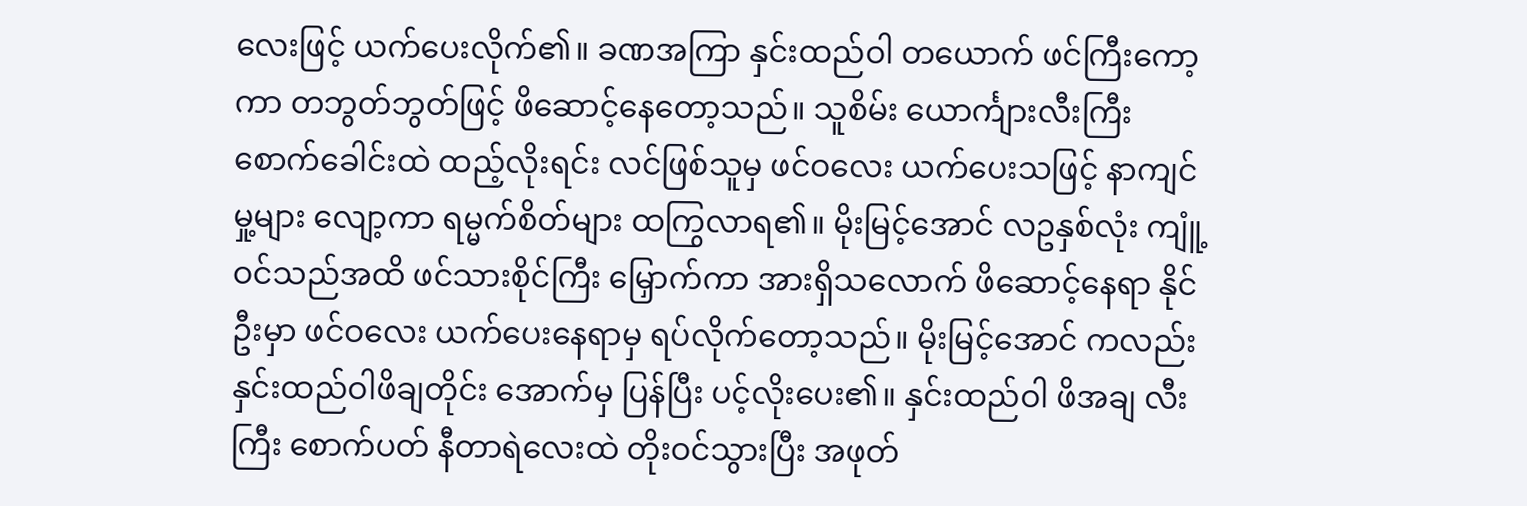လေးဖြင့် ယက်ပေးလိုက်၏။ ခဏအကြာ နှင်းထည်ဝါ တယောက် ဖင်ကြီးကော့ကာ တဘွတ်ဘွတ်ဖြင့် ဖိဆောင့်နေတော့သည်။ သူစိမ်း ယောင်္ကျားလီးကြီး စောက်ခေါင်းထဲ ထည့်လိုးရင်း လင်ဖြစ်သူမှ ဖင်ဝလေး ယက်ပေးသဖြင့် နာကျင်မှု့များ လျော့ကာ ရမ္မက်စိတ်များ ထကြွလာရ၏။ မိုးမြင့်အောင် လဥနှစ်လုံး ကျူံ့ဝင်သည်အထိ ဖင်သားစိုင်ကြီး မြှောက်ကာ အားရှိသလောက် ဖိဆောင့်နေရာ နိုင်ဦးမှာ ဖင်ဝလေး ယက်ပေးနေရာမှ ရပ်လိုက်တော့သည်။ မိုးမြင့်အောင် ကလည်း နှင်းထည်ဝါဖိချတိုင်း အောက်မှ ပြန်ပြီး ပင့်လိုးပေး၏။ နှင်းထည်ဝါ ဖိအချ လီးကြီး စောက်ပတ် နီတာရဲလေးထဲ တိုးဝင်သွားပြီး အဖုတ်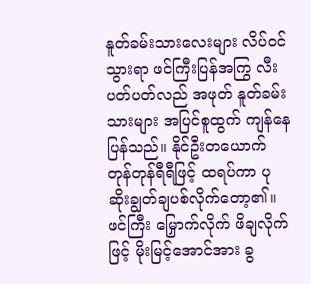နူတ်ခမ်းသားလေးများ လိပ်ဝင်သွားရာ ဖင်ကြီးပြန်အကြွ လီးပတ်ပတ်လည် အဖုတ် နူတ်ခမ်းသားများ အပြင်စူထွက် ကျန်နေပြန်သည်။ နိုင်ဦးတယောက် တုန်တုန်ရီရီဖြင့် ထရပ်ကာ ပုဆိုးချွတ်ချပစ်လိုက်တော့၏။ ဖင်ကြီး မြှောက်လိုက် ဖိချလိုက်ဖြင့် မိုးမြင့်အောင်အား ခွ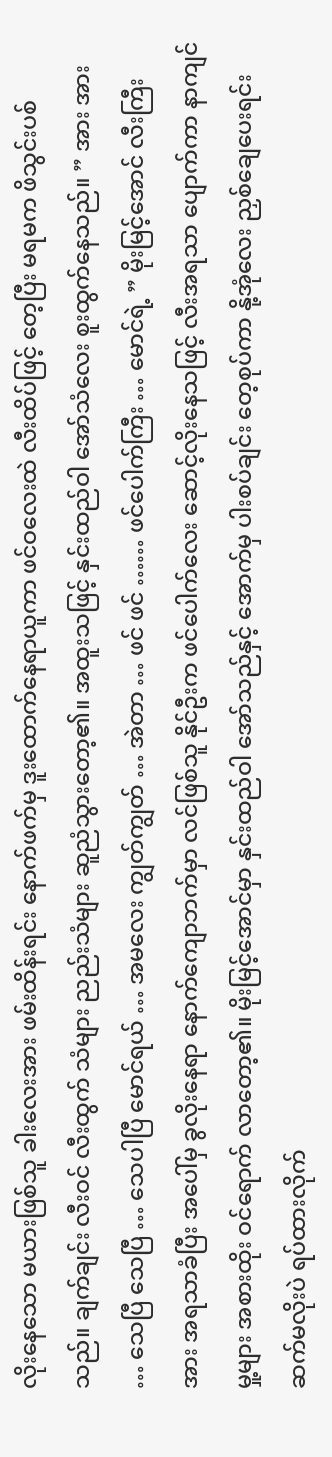လိုးနေသော မယားဖြစ်သူ ခါးလေးအား ဖမ်းထိန်းရင်း နောက်ဖက်မှ ဒူးထောက်နေရာယူကာ ဖင်ဝလေးထဲ လီးထိပ်ဖြင့် တေ့ပြီး မရမက ဖိသွင်းပစ်သည်။ ချက်ချင်း လီးဝင် လီးထွက် သံများ ညည်းသံများ ဆူညံသွားတော့၏။ အထူးသဖြင့် နှင်းထည်ဝါ အော်သံလေး စူးထွက်နေသည်။ ” အား အား … သေပြီ သေပြီ … သေပါပြီ မောင်ရယ် … အမလေး ကျွတ်ကျွတ် … အဲတာ … ဖင် ဖင် …… ဖင်ပေါက်ကြီး … မောင်ရဲ့ ” မိုးမြင့်အောင် လီးကြီးအား အရသာခံပြီး အပေါ်မှ ခွလိုးနေရာ နောက်ကျောဘက်မှာ လင်ဖြစ်သူ နိုင်ဦးက ဖင်ပေါက်လေး ဆောင့်လိုးနေသဖြင့် လီးအရသာ ပျောက်ကာ နာကျင်မှု့များ အစားထိုး ဝင်ရောက် လာတော့၏။ မိုးမြင့်အောင်မှာ နှင်းထည်ဝါ အော်သည်နှင့် အောက်မှ ပါးစပ်ချင်း တေ့စုပ်ကာ နို့အုံလေး ညှစ်ချေပေးရင်း ဆက်မလိုးပဲ ရပ်ထားလိုက်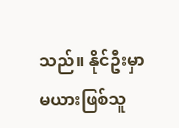သည်။ နိုင်ဦးမှာ မယားဖြစ်သူ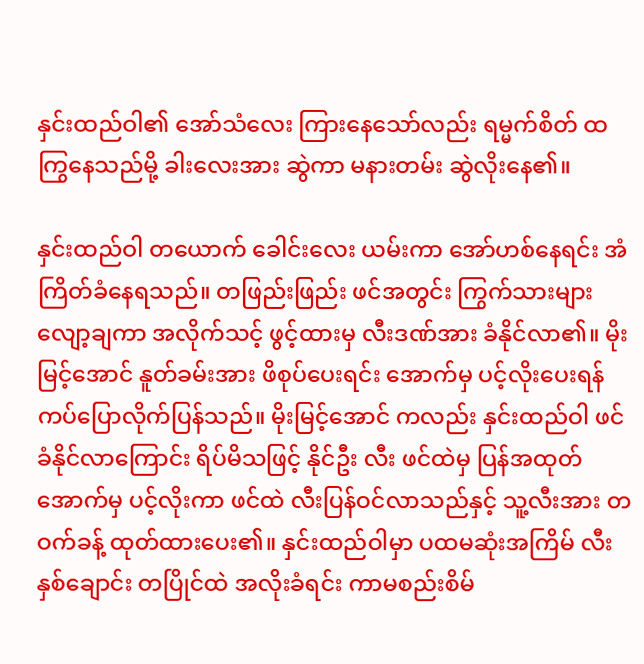နှင်းထည်ဝါ၏ အော်သံလေး ကြားနေသော်လည်း ရမ္မက်စိတ် ထကြွနေသည်မို့ ခါးလေးအား ဆွဲကာ မနားတမ်း ဆွဲလိုးနေ၏။

နှင်းထည်ဝါ တယောက် ခေါင်းလေး ယမ်းကာ အော်ဟစ်နေရင်း အံကြိတ်ခံနေရသည်။ တဖြည်းဖြည်း ဖင်အတွင်း ကြွက်သားများ လျော့ချကာ အလိုက်သင့် ဖွင့်ထားမှ လီးဒဏ်အား ခံနိုင်လာ၏။ မိုးမြင့်အောင် နူတ်ခမ်းအား ဖိစုပ်ပေးရင်း အောက်မှ ပင့်လိုးပေးရန် ကပ်ပြောလိုက်ပြန်သည်။ မိုးမြင့်အောင် ကလည်း နှင်းထည်ဝါ ဖင်ခံနိုင်လာကြောင်း ရိပ်မိသဖြင့် နိုင်ဦး လီး ဖင်ထဲမှ ပြန်အထုတ် အောက်မှ ပင့်လိုးကာ ဖင်ထဲ လီးပြန်ဝင်လာသည်နှင့် သူ့လီးအား တဝက်ခန့် ထုတ်ထားပေး၏။ နှင်းထည်ဝါမှာ ပထမဆုံးအကြိမ် လီးနှစ်ချောင်း တပြိုင်ထဲ အလိုးခံရင်း ကာမစည်းစိမ်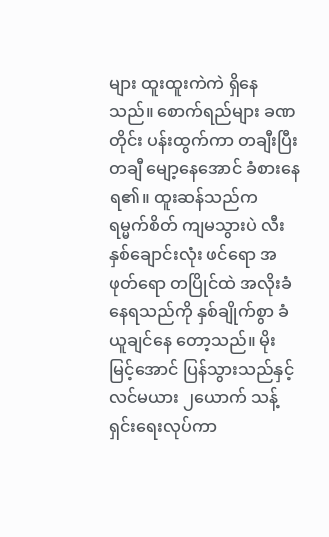များ ထူးထူးကဲကဲ ရှိနေသည်။ စောက်ရည်များ ခဏတိုင်း ပန်းထွက်ကာ တချီးပြီးတချီ မျော့နေအောင် ခံစားနေရ၏။ ထူးဆန်သည်က ရမ္မက်စိတ် ကျမသွားပဲ လီးနှစ်ချောင်းလုံး ဖင်ရော အဖုတ်ရော တပြိုင်ထဲ အလိုးခံနေရသည်ကို နှစ်ချိုက်စွာ ခံယူချင်နေ တော့သည်။ မိုးမြင့်အောင် ပြန်သွားသည်နှင့် လင်မယား ၂ယောက် သန့်ရှင်းရေးလုပ်ကာ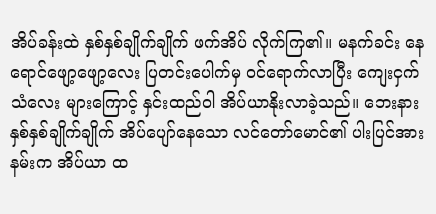အိပ်ခန်းထဲ နှစ်နှစ်ချိုက်ချိုက် ဖက်အိပ် လိုက်ကြ၏။ မနက်ခင်း နေရောင်ဖျော့ဖျော့လေး ပြတင်းပေါက်မှ ဝင်ရောက်လာပြီး ကျေးငှက်သံလေး များကြောင့် နှင်းထည်ဝါ အိပ်ယာနိုးလာခဲ့သည်။ ဘေးနား နှစ်နှစ်ချိုက်ချိုက် အိပ်ပျော်နေသော လင်တော်မောင်၏ ပါးပြင်အား နမ်းက အိပ်ယာ ထ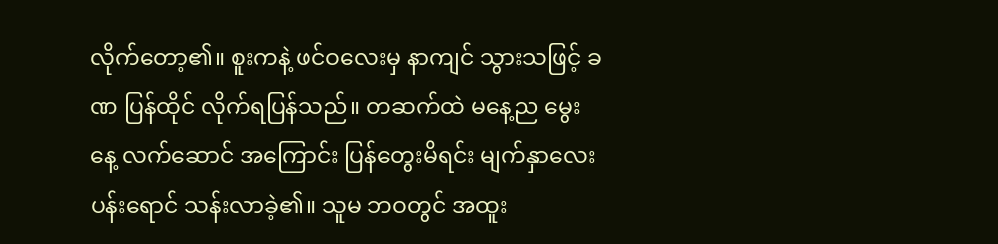လိုက်တော့၏။ စူးကနဲ့ ဖင်ဝလေးမှ နာကျင် သွားသဖြင့် ခဏ ပြန်ထိုင် လိုက်ရပြန်သည်။ တဆက်ထဲ မနေ့ည မွေးနေ့ လက်ဆောင် အကြောင်း ပြန်တွေးမိရင်း မျက်နှာလေး ပန်းရောင် သန်းလာခဲ့၏။ သူမ ဘဝတွင် အထူး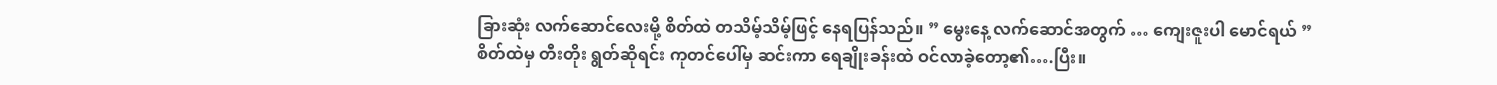ခြားဆုံး လက်ဆောင်လေးမို့ စိတ်ထဲ တသိမ့်သိမ့်ဖြင့် နေရပြန်သည်။ ” မွေးနေ့ လက်ဆောင်အတွက် … ကျေးဇူးပါ မောင်ရယ် ” စိတ်ထဲမှ တီးတိုး ရွတ်ဆိုရင်း ကုတင်ပေါ်မှ ဆင်းကာ ရေချိုးခန်းထဲ ဝင်လာခဲ့တော့၏….ပြီး။